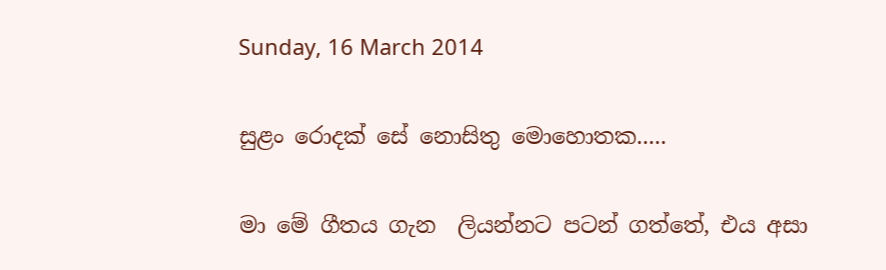Sunday, 16 March 2014

සුළං රොදක් සේ නොසිතු මොහොතක.....

මා මේ ගීතය ගැන  ලියන්නට පටන් ගත්තේ, එය අසා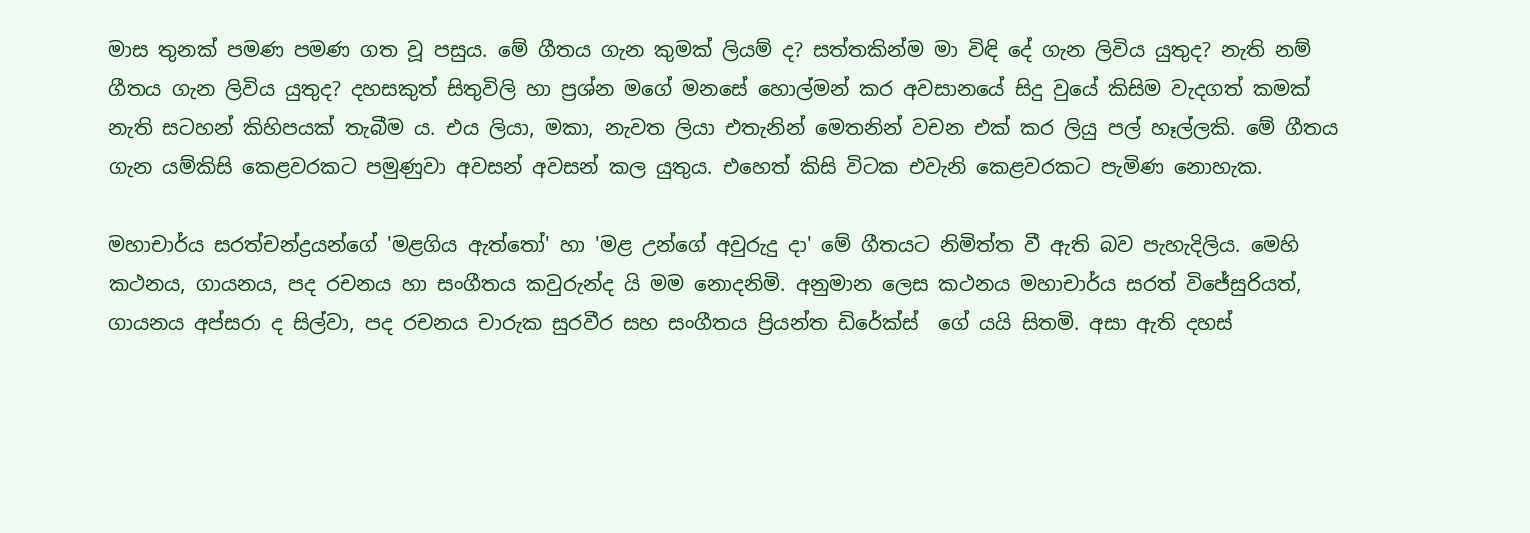මාස තුනක් පමණ පමණ ගත වූ පසුය. මේ ගීතය ගැන කුමක් ලියම් ද? සත්තකින්ම මා විඳි දේ ගැන ලිවිය යුතුද? නැති නම් ගීතය ගැන ලිවිය යුතුද? දහසකුත් සිතුවිලි හා ප්‍රශ්න මගේ මනසේ හොල්මන් කර අවසානයේ සිදු වුයේ කිසිම වැදගත් කමක් නැති සටහන් කිහිපයක් තැබීම ය. එය ලියා, මකා, නැවත ලියා එතැනින් මෙතනින් වචන එක් කර ලියු පල් හෑල්ලකි. මේ ගීතය ගැන යම්කිසි කෙළවරකට පමුණුවා අවසන් අවසන් කල යුතුය. එහෙත් කිසි විටක එවැනි කෙළවරකට පැමිණ නොහැක.

මහාචාර්ය සරත්චන්ද්‍රයන්ගේ 'මළගිය ඇත්තෝ' හා 'මළ උන්ගේ අවුරුදු දා' මේ ගීතයට නිමිත්ත වී ඇති බව පැහැදිලිය. මෙහි කථනය, ගායනය, පද රචනය හා සංගීතය කවුරුන්ද යි මම නොදනිමි. අනුමාන ලෙස කථනය මහාචාර්ය සරත් විජේසුරියත්, ගායනය අප්සරා ද සිල්වා, පද රචනය චාරුක සුරවීර සහ සංගීතය ප්‍රියන්ත ඩිරේක්ස්  ගේ යයි සිතමි. අසා ඇති දහස්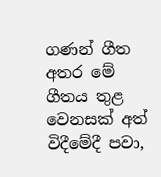ගණන් ගීත අතර මේ ගීතය තුළ වෙනසක් අත් විදීමේදී පවා,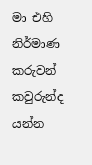මා එහි නිර්මාණ කරුවන් කවුරුන්ද යන්න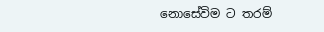නොසේවිම ට තරම්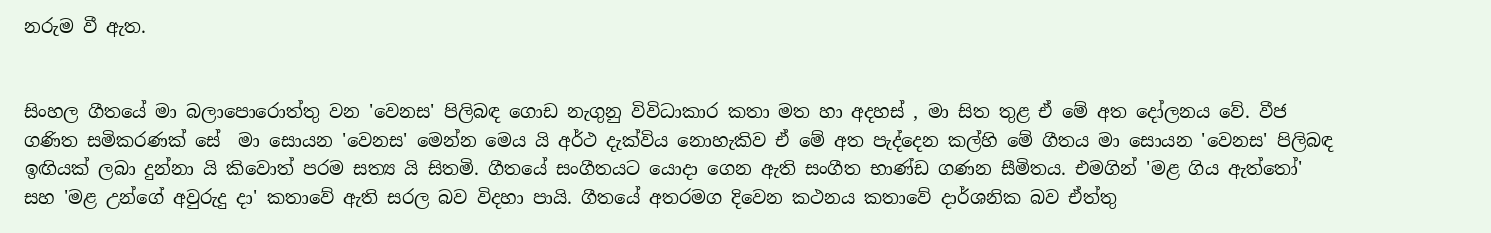නරුම වී ඇත.


සිංහල ගීතයේ මා බලාපොරොත්තු වන 'වෙනස' පිලිබඳ ගොඩ නැගුනු විවිධාකාර කතා මත හා අදහස් , මා සිත තුළ ඒ මේ අත දෝලනය වේ. වීජ ගණිත සමිකරණක් සේ  මා සොයන 'වෙනස' මෙන්න මෙය යි අර්ථ දැක්විය නොහැකිව ඒ මේ අත පැද්දෙන කල්හි මේ ගීතය මා සොයන 'වෙනස' පිලිබඳ ඉඟියක් ලබා දුන්නා යි කිවොත් පරම සත්‍ය යි සිතමි. ගීතයේ සංගීතයට යොදා ගෙන ඇති සංගීත භාණ්ඩ ගණන සීමිතය. එමගින් 'මළ ගිය ඇත්තෝ' සහ 'මළ උන්ගේ අවුරුදු දා' කතාවේ ඇති සරල බව විදහා පායි. ගීතයේ අතරමග දිවෙන කථනය කතාවේ දාර්ශනික බව ඒත්තු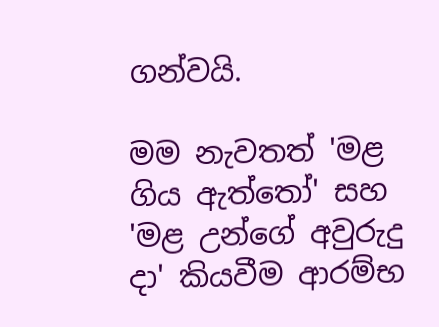ගන්වයි.

මම නැවතත් 'මළ ගිය ඇත්තෝ' සහ 'මළ උන්ගේ අවුරුදු දා' කියවීම ආරම්භ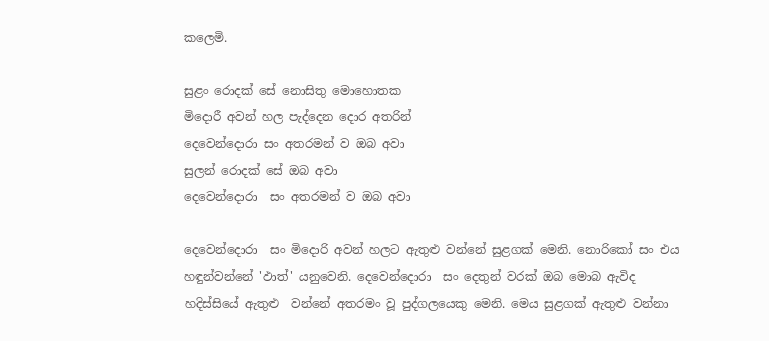කලෙමි.

සුළං රොදක් සේ නොසිතු මොහොතක
මිදොරී අවන් හල පැද්දෙන දොර අතරින්
දෙවෙන්දොරා සං අතරමන් ව ඔබ අවා
සුලන් රොදක් සේ ඔබ අවා
දෙවෙන්දොරා  සං අතරමන් ව ඔබ අවා

දෙවෙන්දොරා  සං මිදොරි අවන් හලට ඇතුළු වන්නේ සුළගක් මෙනි. නොරිකෝ සං එය හඳුන්වන්නේ 'ඵාත්' යනුවෙනි. දෙවෙන්දොරා  සං දෙතුන් වරක් ඔබ මොබ ඇවිද හදිස්සියේ ඇතුළු  වන්නේ අතරමං වූ පුද්ගලයෙකු මෙනි. මෙය සුළගක් ඇතුළු වන්නා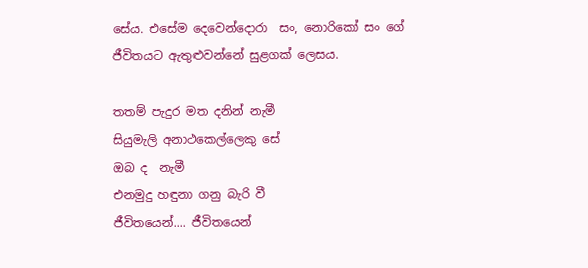සේය. එසේම දෙවෙන්දොරා  සං, නොරිකෝ සං ගේ ජීවිතයට ඇතුළුවන්නේ සුළගක් ලෙසය.

තතම් පැදුර මත දනින් නැමී
සියුමැලි අනාථකෙල්ලෙකු සේ
ඔබ ද  නැමී
එනමුදු හඳුනා ගනු බැරි වී
ජීවිතයෙන්.... ජීවිතයෙන්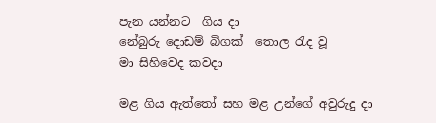පැන යන්නට  ගිය දා
නේබුරු දොඩම් බිගක්  තොල රැද වූ
මා සිහිවෙද කවදා

මළ ගිය ඇත්තෝ සහ මළ උන්ගේ අවුරුදු දා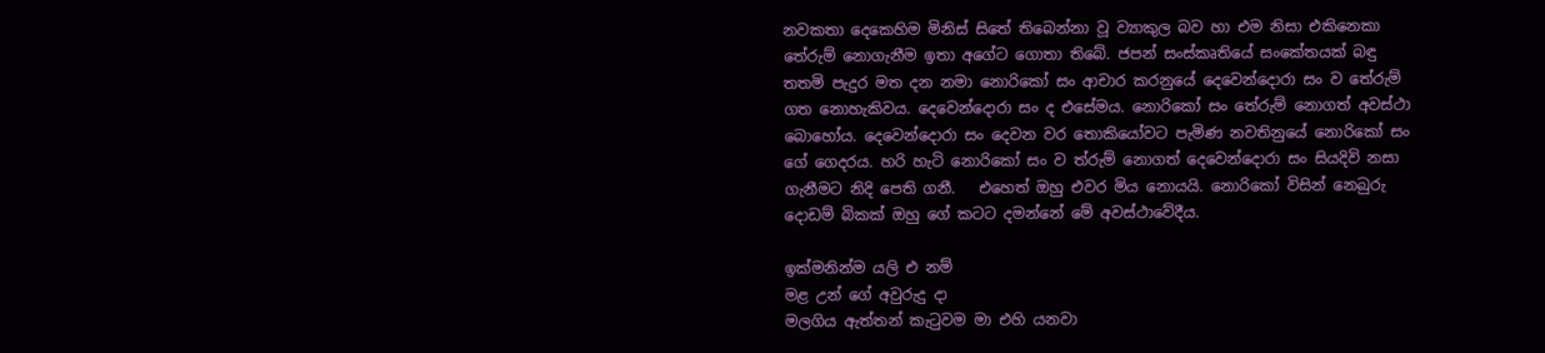නවකතා දෙකෙහිම මිනිස් සිතේ තිබෙන්නා වූ ව්‍යාකුල බව හා එම නිසා එකිනෙකා තේරුම් නොගැනීම ඉතා අගේට ගොතා තිබේ. ජපන් සංස්කෘතියේ සංකේතයක් බඳු තතමි පැදුර මත දන නමා නොරිකෝ සං ආචාර කරනුයේ දෙවෙන්දොරා සං ව තේරුම් ගත නොහැකිවය. දෙවෙන්දොරා සං ද එසේමය. නොරිකෝ සං තේරුම් නොගත් අවස්ථා බොහෝය. දෙවෙන්දොරා සං දෙවන වර තොකියෝවට පැමිණ නවතිනුයේ නොරිකෝ සං ගේ ගෙදරය. හරි හැටි නොරිකෝ සං ව ත්රුම් නොගත් දෙවෙන්දොරා සං සියදිවි නසා ගැනීමට නිදි පෙති ගනී.   එහෙත් ඔහු එවර මිය නොයයි. නොරිකෝ විසින් නෙබුරු දොඩම් බිකක් ඔහු ගේ කටට දමන්නේ මේ අවස්ථාවේදීය.

ඉක්මනින්ම යලි එ නම්
මළ උන් ගේ අවුරුදු දා
මලගිය ඇත්තන් කැටුවම මා එහි යනවා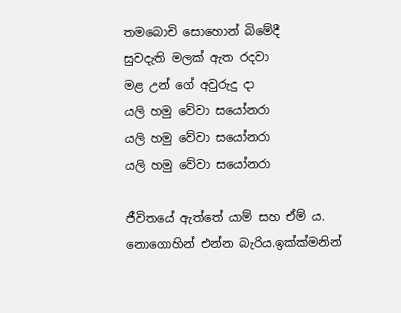තමබොචි සොහොන් බිමේදී
සුවදැති මලක් ඇත රදවා
මළ උන් ගේ අවුරුදු දා
යලි හමු වේවා සයෝනරා
යලි හමු වේවා සයෝනරා
යලි හමු වේවා සයෝනරා

ජීවිතයේ ඇත්තේ යාම් සහ ඒම් ය. නොගොහින් එන්න බැරිය.ඉක්ක්මනින්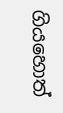ගියහොත්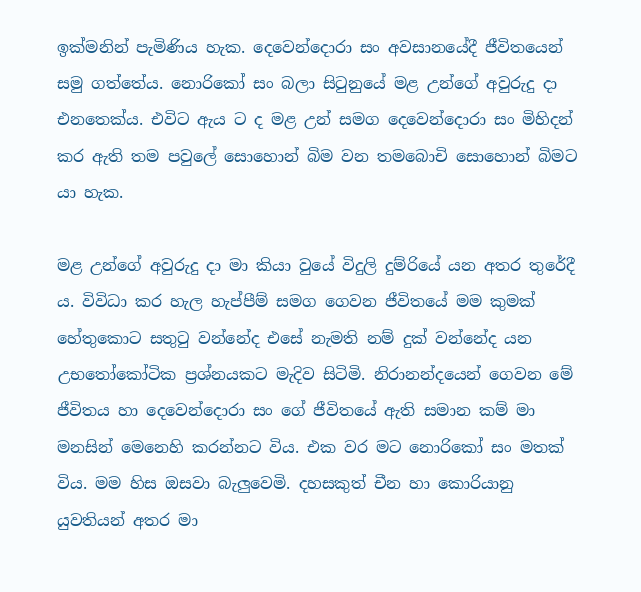ඉක්මනින් පැමිණිය හැක. දෙවෙන්දොරා සං අවසානයේදී ජීවිතයෙන් සමු ගත්තේය. නොරිකෝ සං බලා සිටුනුයේ මළ උන්ගේ අවුරුදු දා එනතෙක්ය. එවිට ඇය ට ද මළ උන් සමග දෙවෙන්දොරා සං මිහිදන් කර ඇති තම පවුලේ සොහොන් බිම වන තමබොචි සොහොන් බිමට යා හැක.

මළ උන්ගේ අවුරුදු දා මා කියා වුයේ විදුලි දුම්රියේ යන අතර තුරේදී ය. විවිධා කර හැල හැප්පීම් සමග ගෙවන ජීවිතයේ මම කුමක් හේතුකොට සතුටු වන්නේද එසේ නැමති නම් දුක් වන්නේද යන උභතෝකෝටික ප්‍රශ්නයකට මැදිව සිටිමි. නිරානන්දයෙන් ගෙවන මේ ජීවිතය හා දෙවෙන්දොරා සං ගේ ජීවිතයේ ඇති සමාන කම් මා මනසින් මෙනෙහි කරන්නට විය. එක වර මට නොරිකෝ සං මතක් විය. මම හිස ඔසවා බැලුවෙමි. දහසකුත් චීන හා කොරියානු යුවතියන් අතර මා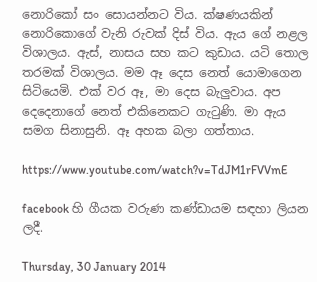නොරිකෝ සං සොයන්නට විය. ක්ෂණයකින් නොරිකොගේ වැනි රුවක් දිස් විය. ඇය ගේ නළල විශාලය. ඇස්, නාසය සහ කට කුඩාය. යටි තොල තරමක් විශාලය. මම ඈ දෙස නෙත් යොමාගෙන සිටියෙමි. එක් වර ඈ, මා දෙස බැලුවාය. අප දෙදෙනාගේ නෙත් එකිනෙකට ගැටුණි. මා ඇය සමග සිනාසුනි. ඈ අහක බලා ගත්තාය.

https://www.youtube.com/watch?v=TdJM1rFVVmE

facebook හි ගීයක වරුණ කණ්ඩායම සඳහා ලියන ලදී.

Thursday, 30 January 2014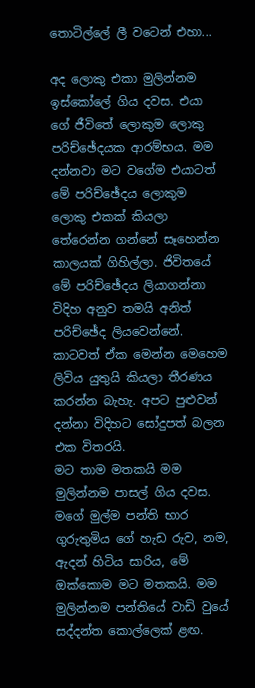තොටිල්ලේ ලී වටෙන් එහා...

අද ලොකු එකා මුලින්නම ඉස්කෝලේ ගිය දවස. එයා ගේ ජීවිතේ ලොකුම ලොකු පරිච්ඡේදයක ආරම්භය. මම දන්නවා මට වගේම එයාටත් මේ පරිච්ඡේදය ලොකුම ලොකු එකක් කියලා තේරෙන්න ගන්නේ සෑහෙන්න කාලයක් ගිහිල්ලා. ජිවිතයේ මේ පරිච්ඡේදය ලියාගන්නා විදිහ අනුව තමයි අනිත් පරිච්ඡේද ලියවෙන්නේ. කාටවත් ඒක මෙන්න මෙහෙම ලිවිය යුතුයි කියලා තීරණය කරන්න බැහැ. අපට පුළුවන් දන්නා විදිහට සෝදුපත් බලන එක විතරයි.
මට තාම මතකයි මම මුලින්නම පාසල් ගිය දවස. මගේ මුල්ම පන්ති භාර ගුරුතුමිය ගේ හැඩ රුව, නම, ඇදන් හිටිය සාරිය, මේ ඔක්කොම මට මතකයි. මම මුලින්නම පන්තියේ වාඩි වුයේ සද්දන්ත කොල්ලෙක් ළඟ.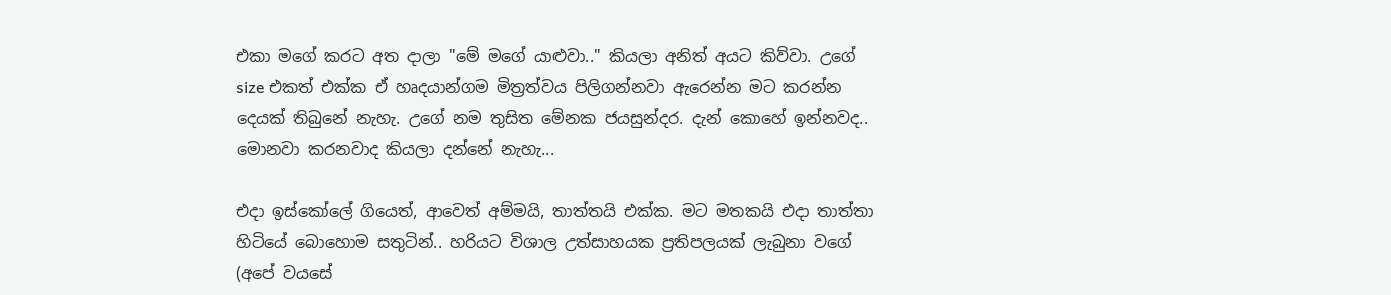එකා මගේ කරට අත දාලා "මේ මගේ යාළුවා.." කියලා අනිත් අයට කිව්වා. උගේ size එකත් එක්ක ඒ හෘදයාන්ගම මිත්‍රත්වය පිලිගන්නවා ඇරෙන්න මට කරන්න දෙයක් තිබුනේ නැහැ. උගේ නම තුසිත මේනක ජයසුන්දර. දැන් කොහේ ඉන්නවද.. මොනවා කරනවාද කියලා දන්නේ නැහැ...

එදා ඉස්කෝලේ ගියෙත්, ආවෙත් අම්මයි, තාත්තයි එක්ක. මට මතකයි එදා තාත්තා හිටියේ බොහොම සතුටින්.. හරියට විශාල උත්සාහයක ප්‍රතිපලයක් ලැබුනා වගේ (අපේ වයසේ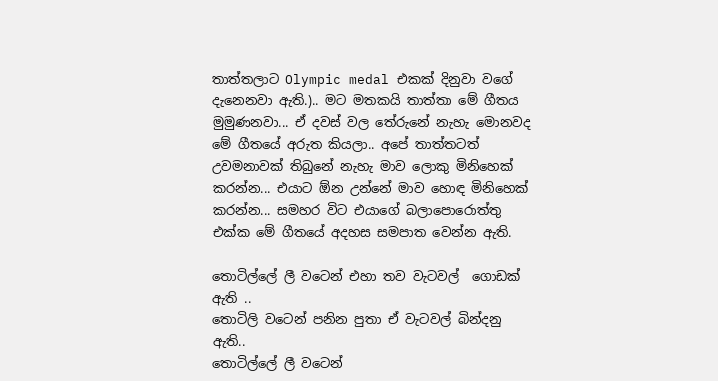තාත්තලාට Olympic medal එකක් දිනුවා වගේ දැනෙනවා ඇති.).. මට මතකයි තාත්තා මේ ගීතය මුමුණනවා... ඒ දවස් වල තේරුනේ නැහැ මොනවද මේ ගීතයේ අරුත කියලා.. අපේ තාත්තටත් උවමනාවක් තිබුනේ නැහැ මාව ලොකු මිනිහෙක් කරන්න... එයාට ඕන උන්නේ මාව හොඳ මිනිහෙක් කරන්න... සමහර විට එයාගේ බලාපොරොත්තු එක්ක මේ ගීතයේ අදහස සමපාත වෙන්න ඇති.

තොටිල්ලේ ලී වටෙන් එහා තව වැටවල්  ගොඩක් ඇති ..
තොටිලි වටෙන් පනින පුතා ඒ වැටවල් බින්දනු ඇති..
තොටිල්ලේ ලී වටෙන්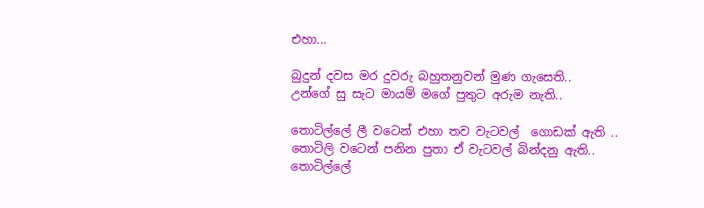එහා...

බුදුන් දවස මර දුවරු බහුතනුවන් මුණ ගැසෙති..
උන්ගේ සු සැට මායම් මගේ පුතුට අරුම නැති..

තොටිල්ලේ ලී වටෙන් එහා තව වැටවල්  ගොඩක් ඇති ..
තොටිලි වටෙන් පනින පුතා ඒ වැටවල් බින්දනු ඇති..
තොටිල්ලේ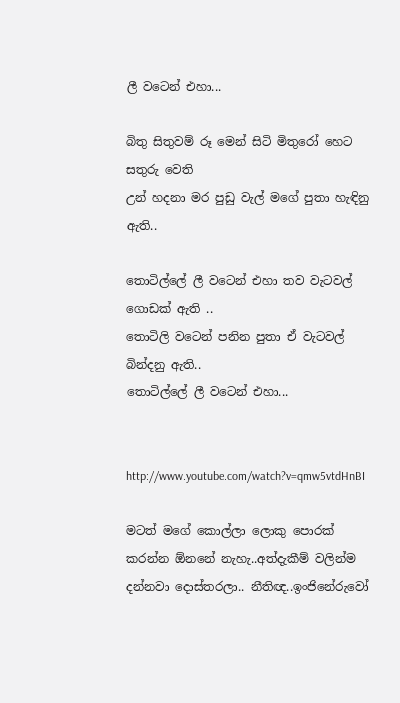ලී වටෙන් එහා...

බිතු සිතුවම් රූ මෙන් සිටි මිතුරෝ හෙට සතුරු වෙති
උන් හදනා මර පුඩු වැල් මගේ පුතා හැඳිනු ඇති..

තොටිල්ලේ ලී වටෙන් එහා තව වැටවල්  ගොඩක් ඇති ..
තොටිලි වටෙන් පනින පුතා ඒ වැටවල් බින්දනු ඇති..
තොටිල්ලේ ලී වටෙන් එහා...


http://www.youtube.com/watch?v=qmw5vtdHnBI

මටත් මගේ කොල්ලා ලොකු පොරක් කරන්න ඕනනේ නැහැ..අත්දැකීම් වලින්ම දන්නවා දොස්තරලා.. නීතිඥ..ඉංජිනේරුවෝ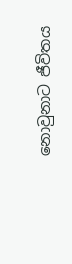නොවුනාට ජීවිතය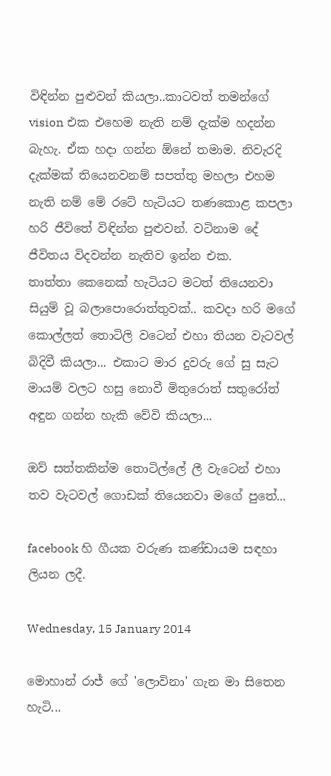විඳින්න පුළුවන් කියලා..කාටවත් තමන්ගේ vision එක එහෙම නැති නම් දැක්ම හදන්න බැහැ. ඒක හදා ගන්න ඕනේ තමාම. නිවැරදි දැක්මක් තියෙනවනම් සපත්තු මහලා එහම නැති නම් මේ රටේ හැටියට තණකොළ කපලා හරි ජීවිතේ විඳින්න පුළුවන්. වටිනාම දේ ජීවිතය විදවන්න නැතිව ඉන්න එක.
තාත්තා කෙනෙක් හැටියට මටත් තියෙනවා සියුම් වූ බලාපොරොත්තුවක්.. කවදා හරි මගේ කොල්ලත් තොටිලි වටෙන් එහා තියන වැටවල් බිදිවී කියලා... එකාට මාර දුවරු ගේ සු සැට මායම් වලට හසු නොවී මිතුරොත් සතුරෝත් අඳුන ගන්න හැකි වේවි කියලා...

ඔව් සත්තකින්ම තොටිල්ලේ ලී වැටෙන් එහා තව වැටවල් ගොඩක් තියෙනවා මගේ පුතේ...

facebook හි ගීයක වරුණ කණ්ඩායම සඳහා ලියන ලදී.

Wednesday, 15 January 2014

මොහාන් රාජ් ගේ 'ලොවිනා' ගැන මා සිතෙන හැටි...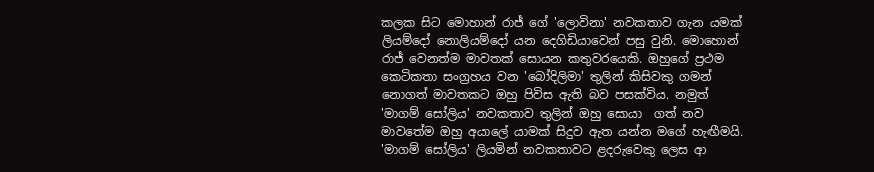කලක සිට මොහාන් රාජ් ගේ 'ලොවිනා' නවකතාව ගැන යමක් ලියම්දෝ නොලියම්දෝ යන දෙගිඩියාවෙන් පසු වුනි. මොහොන් රාජ් වෙනත්ම මාවතක් සොයන කතුවරයෙකි. ඔහුගේ ප්‍රථම කෙටිකතා සංග්‍රහය වන 'බෝදිලිමා' තුලින් කිසිවකු ගමන් නොගත් මාවතකට ඔහු පිවිස ඇති බව පසක්විය. නමුත් 'මාගම් සෝලිය' නවකතාව තුලින් ඔහු සොයා  ගත් නව මාවතේම ඔහු අයාලේ යාමක් සිදුව ඇත යන්න මගේ හැඟීමයි. 'මාගම් සෝලිය' ලියමින් නවකතාවට ළදරුවෙකු ලෙස ආ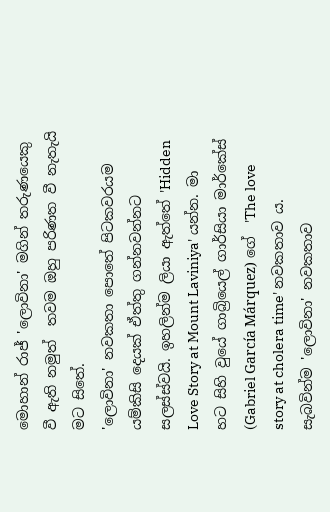මොහාන් රාජ් 'ලොවිනා' මගින් තරුණයෙකු වී ඇති නමුත්  තවම ඔහු පරිණත වී නැතැයි මට සිතේ.
'ලොවිනා' නවකතා පොතේ පිටකවරයම යම්කිසි දෙයක් ඒත්තු ගන්නවන්නට සලස්ස්වයි. ඉහලින්ම ලියා ඇත්තේ 'Hidden Love Story at Mount Laviniya' යන්න. මා හට සිහි වුයේ ගාබ්‍රියෙල් ගාර්සියා මාර්කේස් (Gabriel García Márquez) ගේ  'The love story at cholera time' නවකතාව ය. සැබවින්ම 'ලොවිනා' නවකතාව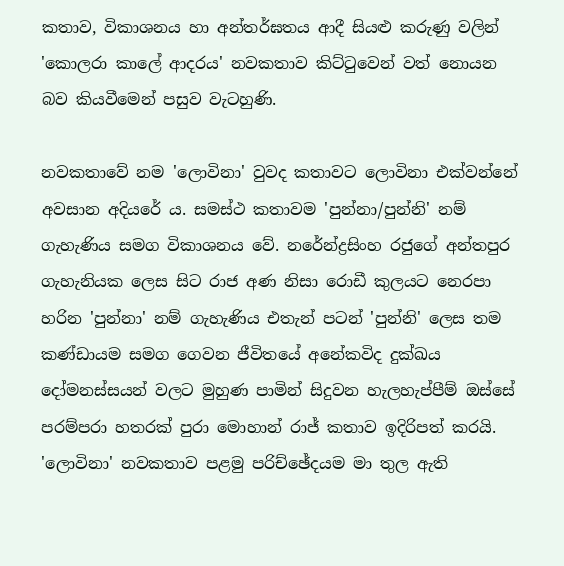කතාව, විකාශනය හා අන්තර්ඝතය ආදී සියළු කරුණු වලින්  'කොලරා කාලේ ආදරය' නවකතාව කිට්ටුවෙන් වත් නොයන බව කියවීමෙන් පසුව වැටහුණි.

නවකතාවේ නම 'ලොවිනා' වුවද කතාවට ලොවිනා එක්වන්නේ අවසාන අදියරේ ය. සමස්ථ කතාවම 'පුන්නා/පුන්නි' නම් ගැහැණිය සමග විකාශනය වේ. නරේන්ද්‍රසිංහ රජුගේ අන්තපුර ගැහැනියක ලෙස සිට රාජ අණ නිසා රොඩී කුලයට නෙරපා හරින 'පුන්නා' නම් ගැහැණිය එතැන් පටන් 'පුන්නි' ලෙස තම කණ්ඩායම සමග ගෙවන ජීවිතයේ අනේකවිද දුක්ඛය දෝමනස්සයන් වලට මුහුණ පාමින් සිදුවන හැලහැප්පීම් ඔස්සේ පරම්පරා හතරක් පුරා මොහාන් රාජ් කතාව ඉදිරිපත් කරයි.
'ලොවිනා' නවකතාව පළමු පරිච්ඡේදයම මා තුල ඇති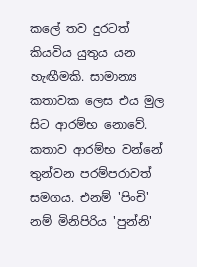කලේ තව දුරටත් කියවිය යුතුය යන හැඟීමකි. සාමාන්‍ය කතාවක ලෙස එය මුල සිට ආරම්භ නොවේ. කතාව ආරම්භ වන්නේ තුන්වන පරම්පරාවත් සමගය. එනම් 'පිංචි' නම් මිනිපිරිය 'පුන්නි'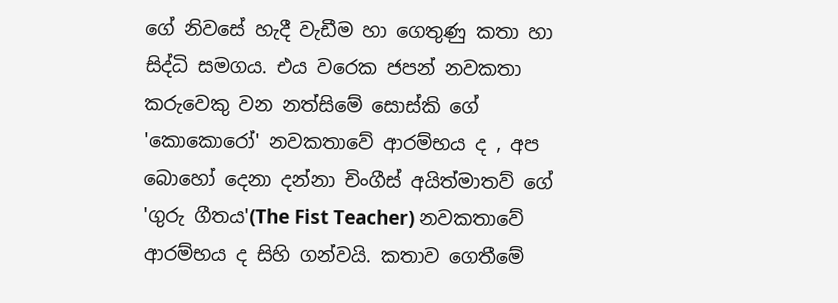ගේ නිවසේ හැදී වැඩීම හා ගෙතුණු කතා හා සිද්ධි සමගය. එය වරෙක ජපන් නවකතා කරුවෙකු වන නත්සිමේ සොස්කි ගේ 'කොකොරෝ' නවකතාවේ ආරම්භය ද , අප බොහෝ දෙනා දන්නා චිංගීස් අයිත්මාතව් ගේ 'ගුරු ගීතය'(The Fist Teacher) නවකතාවේ ආරම්භය ද සිහි ගන්වයි. කතාව ගෙතීමේ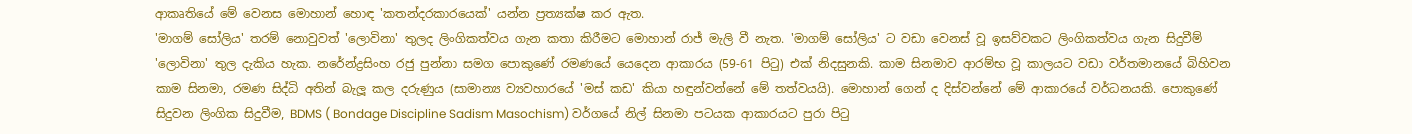ආකෘතියේ මේ වෙනස මොහාන් හොඳ 'කතන්දරකාරයෙක්' යන්න ප්‍රත්‍යක්ෂ කර ඇත.
'මාගම් සෝලිය' තරම් නොවුවත් 'ලොවිනා' තුලද ලිංගිකත්වය ගැන කතා කිරීමට මොහාන් රාජ් මැලි වී නැත. 'මාගම් සෝලිය' ට වඩා වෙනස් වූ ඉසව්වකට ලිංගිකත්වය ගැන සිදුවීම් 'ලොවිනා' තුල දැකිය හැක. නරේන්ද්‍රසිංහ රජු පුන්නා සමග පොකුණේ රමණයේ යෙදෙන ආකාරය (59-61 පිටු) එක් නිදසුනකි. කාම සිනමාව ආරම්භ වූ කාලයට වඩා වර්තමානයේ බිහිවන කාම සිනමා, රමණ සිද්ධි අතින් බැලූ කල දරුණුය (සාමාන්‍ය ව්‍යවහාරයේ 'මස් කඩ' කියා හඳුන්වන්නේ මේ තත්වයයි). මොහාන් ගෙන් ද දිස්වන්නේ මේ ආකාරයේ වර්ධනයකි. පොකුණේ සිදුවන ලිංගික සිදුවීම, BDMS ( Bondage Discipline Sadism Masochism) වර්ගයේ නිල් සිනමා පටයක ආකාරයට පුරා පිටු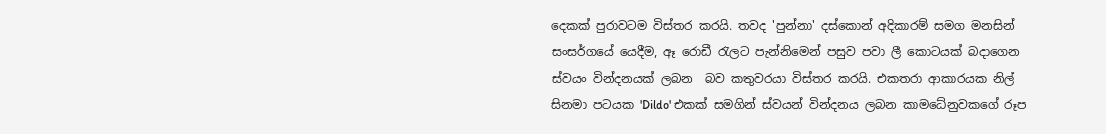දෙකක් පුරාවටම විස්තර කරයි. තවද 'පුන්නා' දස්කොන් අදිකාරම් සමග මනසින් සංසර්ගයේ යෙදීම, ඈ රොඩී රැලට පැන්නිමෙන් පසුව පවා ලී කොටයක් බදාගෙන ස්වයං වින්දනයක් ලබන  බව කතුවරයා විස්තර කරයි. එකතරා ආකාරයක නිල් සිනමා පටයක 'Dildo' එකක් සමගින් ස්වයන් වින්දනය ලබන කාමධේනුවකගේ රූප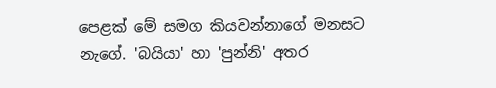පෙළක් මේ සමග කියවන්නාගේ මනසට නැගේ. 'බයියා' හා 'පුන්නි' අතර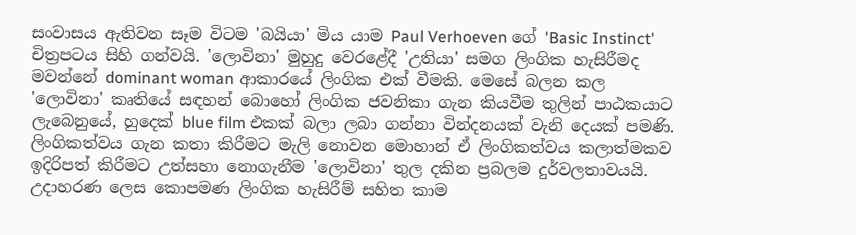සංවාසය ඇතිවන සෑම විටම 'බයියා' මිය යාම Paul Verhoeven ගේ 'Basic Instinct' චිත්‍රපටය සිහි ගන්වයි. 'ලොවිනා' මුහුදු වෙරළේදී 'උතියා' සමග ලිංගික හැසිරීමද මවන්නේ dominant woman ආකාරයේ ලිංගික එක් වීමකි. මෙසේ බලන කල 'ලොවිනා' කෘතියේ සඳහන් බොහෝ ලිංගික ජවනිකා ගැන කියවීම තුලින් පාඨකයාට ලැබෙනුයේ, හුදෙක් blue film එකක් බලා ලබා ගන්නා වින්දනයක් වැනි දෙයක් පමණි.
ලිංගිකත්වය ගැන කතා කිරීමට මැලි නොවන මොහාන් ඒ ලිංගිකත්වය කලාත්මකව ඉදිරිපත් කිරීමට උත්සහා නොගැනීම 'ලොවිනා' තුල දකින ප්‍රබලම දුර්වලතාවයයි. උදාහරණ ලෙස කොපමණ ලිංගික හැසිරීම් සහිත කාම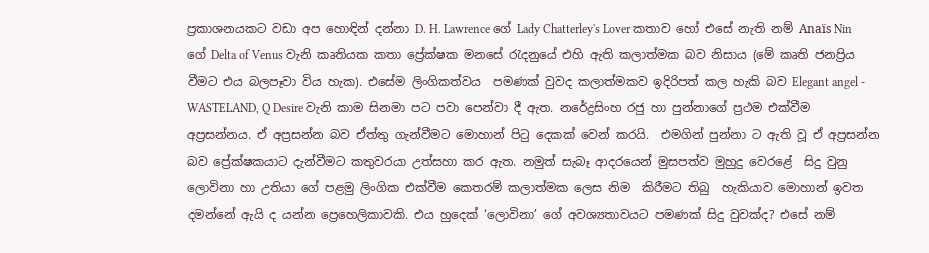ප්‍රකාශනයකට වඩා අප හොඳින් දන්නා D. H. Lawrence ගේ Lady Chatterley's Lover කතාව හෝ එසේ නැති නම් Anaïs Nin ගේ Delta of Venus වැනි කෘතියක කතා ප්‍රේක්ෂක මනසේ රැදනුයේ එහි ඇති කලාත්මක බව නිසාය (මේ කෘති ජනප්‍රිය වීමට එය බලපෑවා විය හැක). එසේම ලිංගිකත්වය  පමණක් වුවද කලාත්මකව ඉදිරිපත් කල හැකි බව Elegant angel - WASTELAND, Q Desire වැනි කාම සිනමා පට පවා පෙන්වා දී ඇත. නරේද්‍රසිංහ රජු හා පුන්නාගේ ප්‍රථම එක්වීම අප්‍රසන්නය. ඒ අප්‍රසන්න බව ඒත්තු ගැන්වීමට මොහාන් පිටු දෙකක් වෙන් කරයි.  එමගින් පුන්නා ට ඇති වූ ඒ අප්‍රසන්න බව ප්‍රේක්ෂකයාට දැන්වීමට කතුවරයා උත්සහා කර ඇත. නමුත් සැබෑ ආදරයෙන් මුසපත්ව මුහුදු වෙරළේ  සිදු වුනු ලොවිනා හා උතියා ගේ පළමු ලිංගික එක්වීම කෙතරම් කලාත්මක ලෙස නිම  කිරීමට තිබු  හැකියාව මොහාන් ඉවත දමන්නේ ඇයි ද යන්න ප්‍රෙහෙලිකාවකි. එය හුදෙක් ‘ලොවිනා’ ගේ අවශ්‍යතාවයට පමණක් සිදු වුවක්ද? එසේ නම්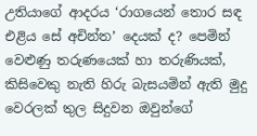උතියාගේ ආදරය ‘රාගයෙන් තොර සඳ එළිය සේ අචින්ත’ දෙයක් ද? පෙමින් වෙළුණු තරුණයෙක් හා තරුණියක්, කිසිවෙකු නැති හිරු බැසයමින් ඇති මුදු වෙරලක් තුල සිදුවන ඔවුන්ගේ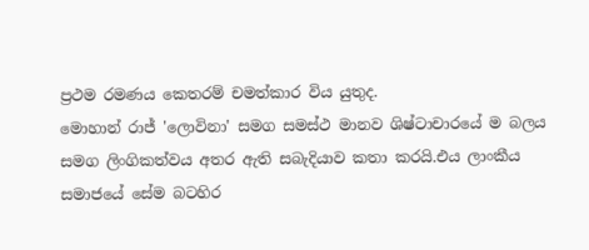ප්‍රථම රමණය කෙතරම් චමත්කාර විය යුතුද.
මොහාන් රාජ් 'ලොවිනා' සමග සමස්ථ මානව ශිෂ්ටාචාරයේ ම බලය සමග ලිංගිකත්වය අතර ඇති සබැදියාව කතා කරයි.එය ලාංකීය සමාජයේ සේම බටහිර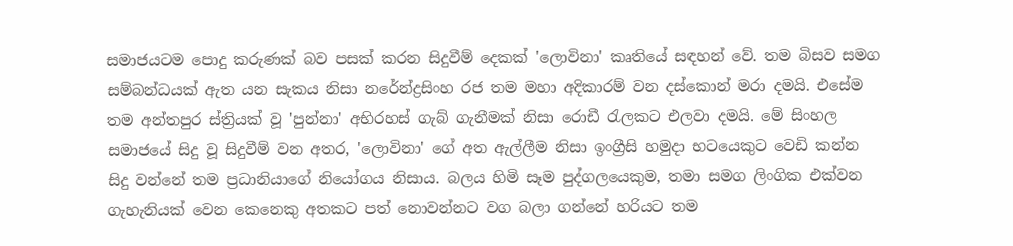සමාජයටම පොදු කරුණක් බව පසක් කරන සිදුවීම් දෙකක් 'ලොවිනා' කෘතියේ සඳහන් වේ. තම බිසව සමග සම්බන්ධයක් ඇත යන සැකය නිසා නරේන්ද්‍රසිංහ රජ තම මහා අදිකාරම් වන දස්කොන් මරා දමයි. එසේම තම අන්තපුර ස්ත්‍රියක් වූ 'පුන්නා' අභිරහස් ගැබ් ගැනීමක් නිසා රොඩී රැලකට එලවා දමයි. මේ සිංහල සමාජයේ සිදු වූ සිදුවීම් වන අතර, 'ලොවිනා' ගේ අත ඇල්ලීම නිසා ඉංග්‍රීසි හමුදා භටයෙකුට වෙඩි කන්න සිදු වන්නේ තම ප්‍රධානියාගේ නියෝගය නිසාය. බලය හිමි සෑම පුද්ගලයෙකුම, තමා සමග ලිංගික එක්වන ගැහැනියක් වෙන කෙනෙකු අතකට පත් නොවන්නට වග බලා ගන්නේ හරියට තම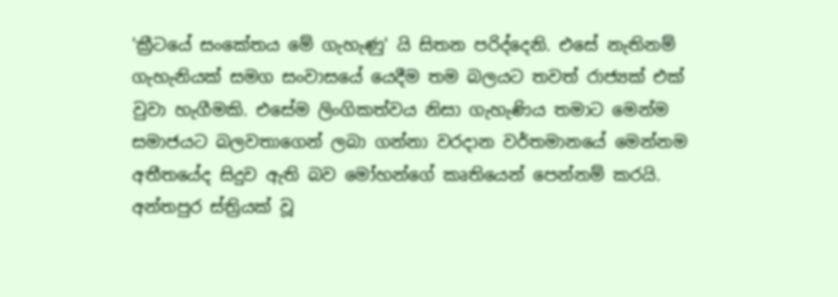'ක්‍රීටයේ සංකේතය මේ ගැහැණු' යි සිතන පරිද්දෙනි. එසේ නැතිනම් ගැහැනියක් සමග සංවාසයේ යෙදීම තම බලයට තවත් රාජ්‍යක් එක් වුවා හැගීමකි. එසේම ලිංගිකත්වය නිසා ගැහැණිය තමාට මෙන්ම සමාජයට බලවතාගෙන් ලබා ගන්නා වරදාන වර්තමානයේ මෙන්නම අතීතයේද සිදුව ඇති බව මෝහන්ගේ කෘතියෙන් පෙන්නම් කරයි. අන්තපුර ස්ත්‍රියක් වූ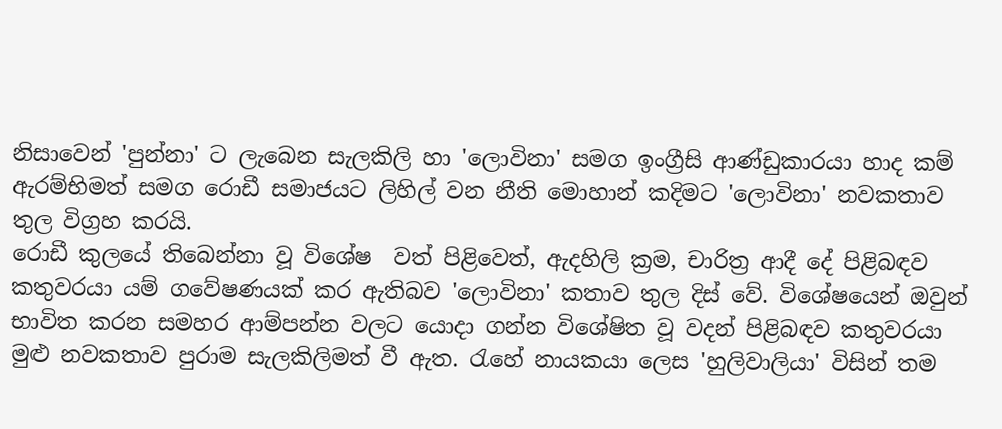නිසාවෙන් 'පුන්නා' ට ලැබෙන සැලකිලි හා 'ලොවිනා' සමග ඉංග්‍රීසි ආණ්ඩුකාරයා හාද කම් ඇරම්භිමත් සමග රොඩී සමාජයට ලිහිල් වන නීති මොහාන් කදිමට 'ලොවිනා' නවකතාව තුල විග්‍රහ කරයි.
රොඩී කුලයේ තිබෙන්නා වූ විශේෂ  වත් පිළිවෙත්, ඇදහිලි ක්‍රම, චාරිත්‍ර ආදී දේ පිළිබඳව කතුවරයා යම් ගවේෂණයක් කර ඇතිබව 'ලොවිනා' කතාව තුල දිස් වේ. විශේෂයෙන් ඔවුන් භාවිත කරන සමහර ආම්පන්න වලට යොදා ගන්න විශේෂිත වූ වදන් පිළිබඳව කතුවරයා මුළු නවකතාව පුරාම සැලකිලිමත් වී ඇත. රැහේ නායකයා ලෙස 'හුලිවාලියා' විසින් තම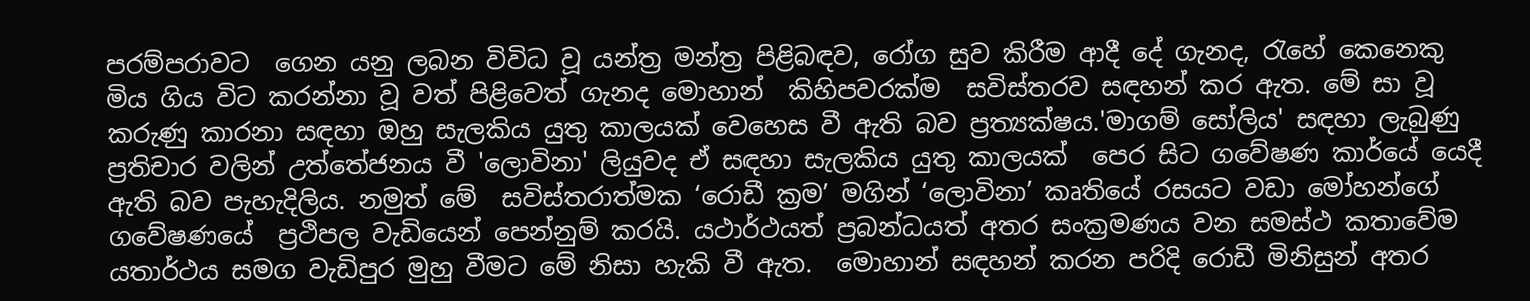පරම්පරාවට  ගෙන යනු ලබන විවිධ වූ යන්ත්‍ර මන්ත්‍ර පිළිබඳව, රෝග සුව කිරීම ආදී දේ ගැනද, රැහේ කෙනෙකු මිය ගිය විට කරන්නා වූ වත් පිළිවෙත් ගැනද මොහාන්  කිහිපවරක්ම  සවිස්තරව සඳහන් කර ඇත. මේ සා වූ කරුණු කාරනා සඳහා ඔහු සැලකිය යුතු කාලයක් වෙහෙස වී ඇති බව ප්‍රත්‍යක්ෂය.'මාගම් සෝලිය' සඳහා ලැබුණු ප්‍රතිචාර වලින් උත්තේජනය වී 'ලොවිනා' ලියුවද ඒ සඳහා සැලකිය යුතු කාලයක්  පෙර සිට ගවේෂණ කාර්යේ යෙදී ඇති බව පැහැදිලිය. නමුත් මේ  සවිස්තරාත්මක ‘රොඩී ක්‍රම’ මගින් ‘ලොවිනා’ කෘතියේ රසයට වඩා මෝහන්ගේ ගවේෂණයේ  ප්‍රථිපල වැඩියෙන් පෙන්නුම් කරයි. යථාර්ථයත් ප්‍රබන්ධයත් අතර සංක්‍රමණය වන සමස්ථ කතාවේම යතාර්ථය සමග වැඩිපුර මුහු වීමට මේ නිසා හැකි වී ඇත.  මොහාන් සඳහන් කරන පරිදි රොඩී මිනිසුන් අතර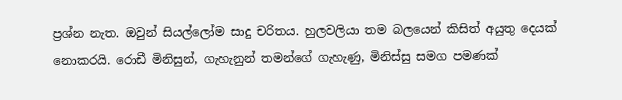ප්‍රශ්න නැත. ඔවුන් සියල්ලෝම සාදු චරිතය. හුලවලියා තම බලයෙන් කිසිත් අයුතු දෙයක් නොකරයි. රොඩී මිනිසුන්, ගැහැනුන් තමන්ගේ ගැහැණු, මිනිස්සු සමග පමණක්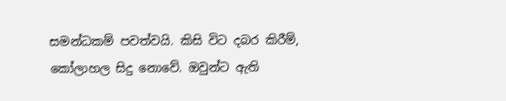සමන්ධකම් පවත්වයි. කිසි විට දබර කිරීම්, කෝලාහල සිදු නොවේ. ඔවුන්ට ඇති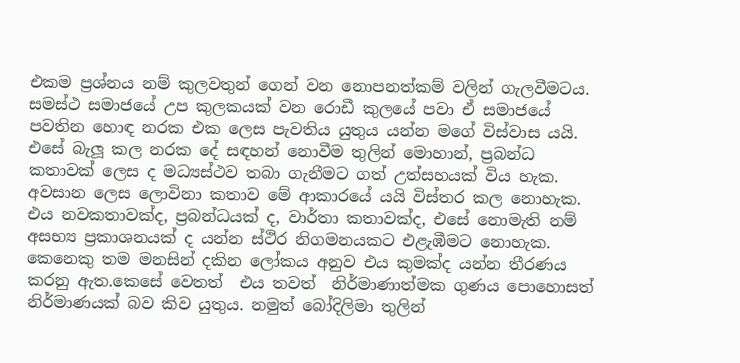එකම ප්‍රශ්නය නම් කුලවතුන් ගෙන් වන නොපනත්කම් වලින් ගැලවීමටය. සමස්ථ සමාජයේ උප කුලකයක් වන රොඩී කුලයේ පවා ඒ සමාජයේ පවතින හොඳ නරක එක ලෙස පැවතිය යුතුය යන්න මගේ විස්වාස යයි. එසේ බැලූ කල නරක දේ සඳහන් නොවීම තුලින් මොහාන්, ප්‍රබන්ධ කතාවක් ලෙස ද මධ්‍යස්ථව තබා ගැනීමට ගත් උත්සහයක් විය හැක.
අවසාන ලෙස ලොවිනා කතාව මේ ආකාරයේ යයි විස්තර කල නොහැක. එය නවකතාවක්ද, ප්‍රබන්ධයක් ද, වාර්තා කතාවක්ද, එසේ නොමැති නම් අසභ්‍ය ප්‍රකාශනයක් ද යන්න ස්ථිර නිගමනයකට එළැඹීමට නොහැක. කෙනෙකු තම මනසින් දකින ලෝකය අනුව එය කුමක්ද යන්න තීරණය කරනු ඇත.කෙසේ වෙතත්  එය තවත්  නිර්මාණාත්මක ගුණය පොහොසත් නිර්මාණයක් බව කිව යුතුය. නමුත් බෝදිලිමා තුලින්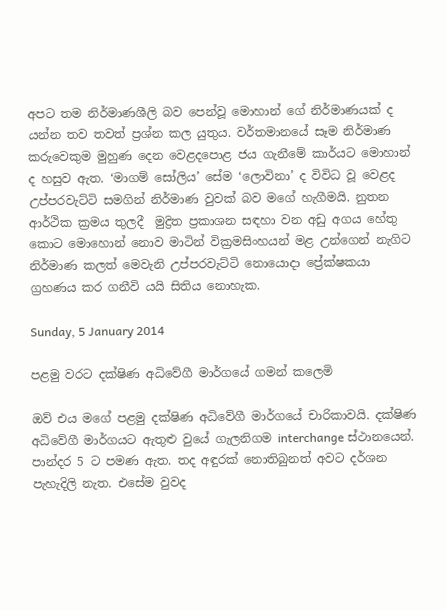අපට තම නිර්මාණශීලි බව පෙන්වූ මොහාන් ගේ නිර්මාණයක් ද යන්න තව තවත් ප්‍රශ්න කල යුතුය. වර්තමානයේ සෑම නිර්මාණ කරුවෙකුම මුහුණ දෙන වෙළදපොළ ජය ගැනීමේ කාර්යට මොහාන් ද හසුව ඇත. ‘මාගම් සෝලිය’ සේම ‘ලොවිනා’ ද විවිධ වූ වෙළද උප්පරවැට්ටි සමගින් නිර්මාණ වුවක් බව මගේ හැගීමයි. නුතන ආර්ථික ක්‍රමය තුලදී  මුද්‍රිත ප්‍රකාශන සඳහා වන අඩු අගය හේතු කොට මොහොන් නොව මාටින් වික්‍රමසිංහයන් මළ උන්ගෙන් නැගිට නිර්මාණ කලත් මෙවැනි උප්පරවැට්ටි නොයොදා ප්‍රේක්ෂකයා ග්‍රහණය කර ගනීවි යයි සිතිය නොහැක.

Sunday, 5 January 2014

පළමු වරට දක්ෂිණ අධිවේගී මාර්ගයේ ගමන් කලෙමි

ඔව් එය මගේ පළමු දක්ෂිණ අධිවේගී මාර්ගයේ චාරිකාවයි. දක්ෂිණ අධිවේගී මාර්ගයට ඇතුළු වුයේ ගැලනිගම interchange ස්ථානයෙන්. පාන්දර 5 ට පමණ ඇත. තද අඳුරක් නොතිබුනත් අවට දර්ශන පැහැදිලි නැත. එසේම වුවද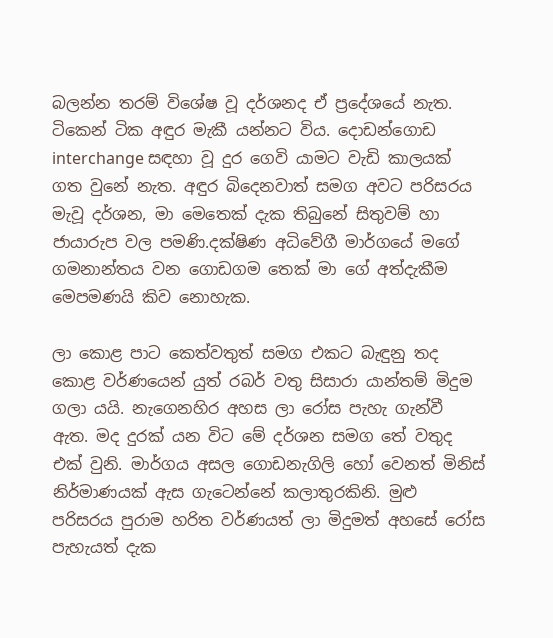බලන්න තරම් විශේෂ වූ දර්ශනද ඒ ප්‍රදේශයේ නැත. ටිකෙන් ටික අඳුර මැකී යන්නට විය. දොඩන්ගොඩ interchange සඳහා වූ දුර ගෙවි යාමට වැඩි කාලයක් ගත වුනේ නැත. අඳුර බිදෙනවාත් සමග අවට පරිසරය මැවූ දර්ශන, මා මෙතෙක් දැක තිබුනේ සිතුවම් හා ජායාරුප වල පමණි.දක්ෂිණ අධිවේගී මාර්ගයේ මගේ ගමනාන්තය වන ගොඩගම තෙක් මා ගේ අත්දැකීම මෙපමණයි කිව නොහැක.

ලා කොළ පාට කෙත්වතුත් සමග එකට බැඳුනු තද කොළ වර්ණයෙන් යුත් රබර් වතු සිසාරා යාන්තම් මිදුම ගලා යයි. නැගෙනහිර අහස ලා රෝස පැහැ ගැන්වී ඇත. මද දුරක් යන විට මේ දර්ශන සමග තේ වතුද එක් වුනි. මාර්ගය අසල ගොඩනැගිලි හෝ වෙනත් මිනිස් නිර්මාණයක් ඇස ගැටෙන්නේ කලාතුරකිනි. මුළු පරිසරය පුරාම හරිත වර්ණයත් ලා මිදුමත් අහසේ රෝස පැහැයත් දැක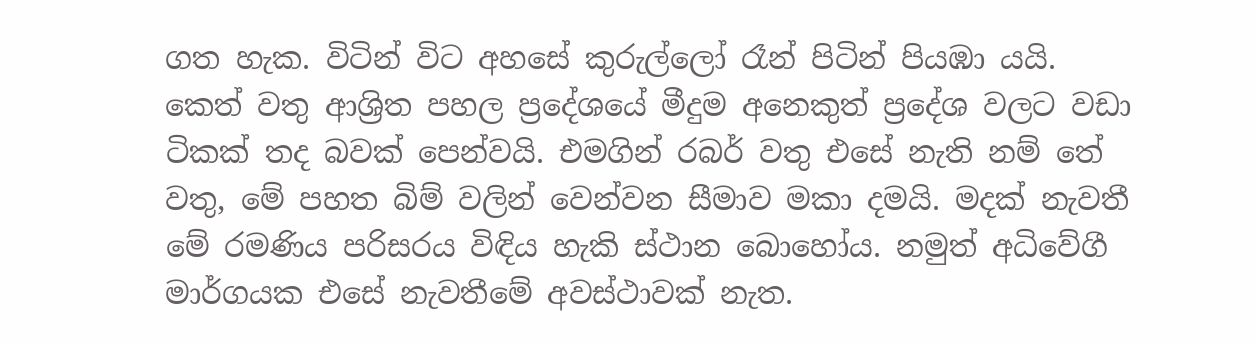ගත හැක. විටින් විට අහසේ කුරුල්ලෝ රෑන් පිටින් පියඹා යයි. කෙත් වතු ආශ්‍රිත පහල ප්‍රදේශයේ මීදුම අනෙකුත් ප්‍රදේශ වලට වඩා ටිකක් තද බවක් පෙන්වයි. එමගින් රබර් වතු එසේ නැති නම් තේ වතු, මේ පහත බිම් වලින් වෙන්වන සීමාව මකා දමයි. මදක් නැවතී මේ රමණිය පරිසරය විඳිය හැකි ස්ථාන බොහෝය. නමුත් අධිවේගී මාර්ගයක එසේ නැවතීමේ අවස්ථාවක් නැත.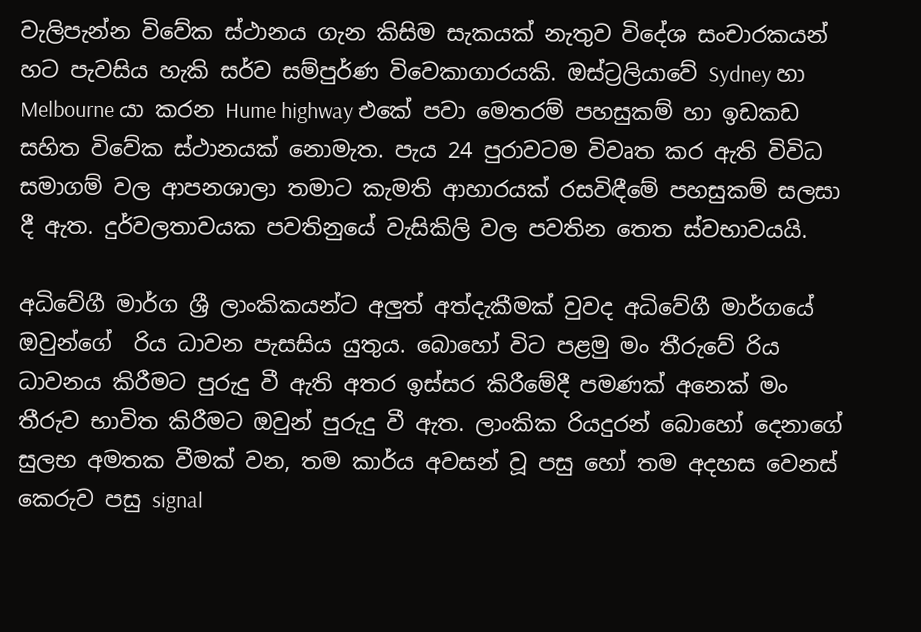වැලිපැන්න විවේක ස්ථානය ගැන කිසිම සැකයක් නැතුව විදේශ සංචාරකයන් හට පැවසිය හැකි සර්ව සම්පුර්ණ විවෙකාගාරයකි. ඔස්ට්‍රලියාවේ Sydney හා Melbourne යා කරන Hume highway එකේ පවා මෙතරම් පහසුකම් හා ඉඩකඩ සහිත විවේක ස්ථානයක් නොමැත. පැය 24 පුරාවටම විවෘත කර ඇති විවිධ සමාගම් වල ආපනශාලා තමාට කැමති ආහාරයක් රසවිඳීමේ පහසුකම් සලසා දී ඇත. දුර්වලතාවයක පවතිනුයේ වැසිකිලි වල පවතින තෙත ස්වභාවයයි.

අධිවේගී මාර්ග ශ්‍රී ලාංකිකයන්ට අලුත් අත්දැකීමක් වුවද අධිවේගී මාර්ගයේ ඔවුන්ගේ  රිය ධාවන පැසසිය යුතුය. බොහෝ විට පළමු මං තීරුවේ රිය ධාවනය කිරීමට පුරුදු වී ඇති අතර ඉස්සර කිරීමේදී පමණක් අනෙක් මං තීරුව භාවිත කිරීමට ඔවුන් පුරුදු වී ඇත. ලාංකික රියදුරන් බොහෝ දෙනාගේ සුලභ අමතක වීමක් වන, තම කාර්ය අවසන් වූ පසු හෝ තම අදහස වෙනස් කෙරුව පසු signal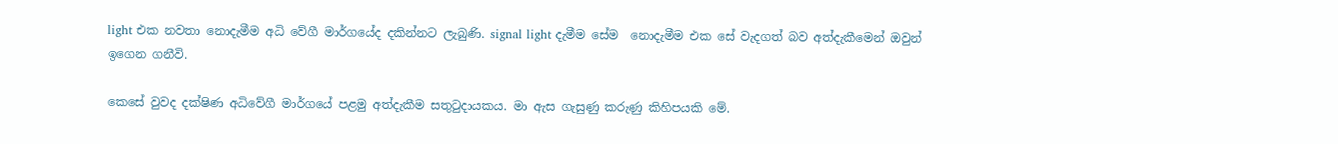light එක නවතා නොදැමීම අධි වේගී මාර්ගයේද දකින්නට ලැබුණි. signal light දැමීම සේම  නොදැමීම එක සේ වැදගත් බව අත්දැකීමෙන් ඔවුන් ඉගෙන ගනීවි.

කෙසේ වුවද දක්ෂිණ අධිවේගී මාර්ගයේ පළමු අත්දැකීම සතුටුදායකය. මා ඇස ගැසුණු කරුණු කිහිපයකි මේ.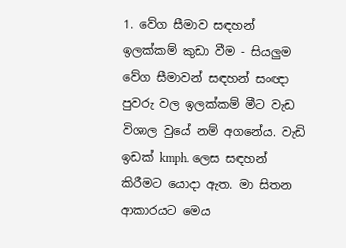1. වේග සීමාව සඳහන් ඉලක්කම් කුඩා වීම - සියලුම වේග සීමාවන් සඳහන් සංඥා පුවරු වල ඉලක්කම් මීට වැඩ විශාල වුයේ නම් අගනේය. වැඩි ඉඩක් kmph. ලෙස සඳහන් කිරීමට යොදා ඇත. මා සිතන ආකාරයට මෙය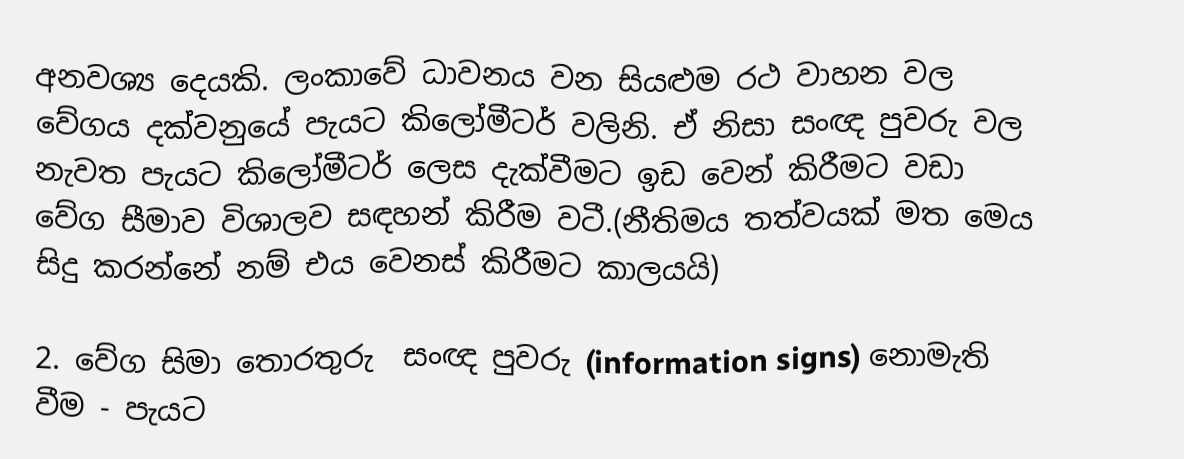අනවශ්‍ය දෙයකි. ලංකාවේ ධාවනය වන සියළුම රථ වාහන වල වේගය දක්වනුයේ පැයට කිලෝමීටර් වලිනි. ඒ නිසා සංඥ පුවරු වල නැවත පැයට කිලෝමීටර් ලෙස දැක්වීමට ඉඩ වෙන් කිරීමට වඩා වේග සීමාව විශාලව සඳහන් කිරීම වටී.(නීතිමය තත්වයක් මත මෙය සිදු කරන්නේ නම් එය වෙනස් කිරීමට කාලයයි)

2. වේග සිමා තොරතුරු  සංඥ පුවරු (information signs) නොමැති වීම - පැයට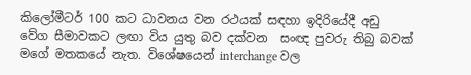කිලෝමීටර් 100 කට ධාවනය වන රථයක් සඳහා ඉදිරියේදී අඩු වේග සීමාවකට ලඟා විය යුතු බව දක්වන  සංඥ පුවරු තිබු බවක් මගේ මතකයේ නැත. විශේෂයෙන් interchange වල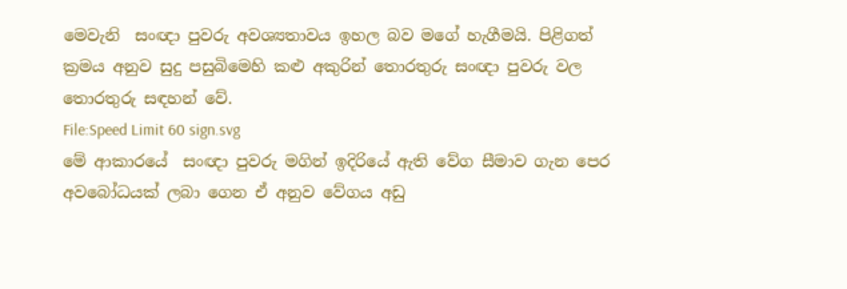මෙවැනි  සංඥා පුවරු අවශ්‍යතාවය ඉහල බව මගේ හැගීමයි. පිළිගත් ක්‍රමය අනුව සුදු පසුබිමෙහි කළු අකුරින් තොරතුරු සංඥා පුවරු වල තොරතුරු සඳහන් වේ.
File:Speed Limit 60 sign.svg
මේ ආකාරයේ  සංඥා පුවරු මගින් ඉදිරියේ ඇති වේග සීමාව ගැන පෙර අවබෝධයක් ලබා ගෙන ඒ අනුව වේගය අඩු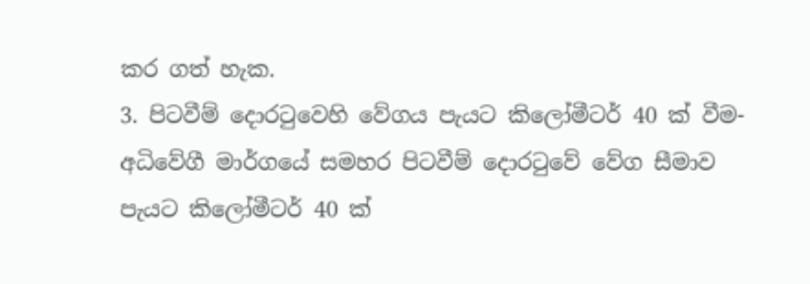කර ගත් හැක.
3. පිටවීම් දොරටුවෙහි වේගය පැයට කිලෝමීටර් 40 ක් වීම- අධිවේගී මාර්ගයේ සමහර පිටවීම් දොරටුවේ වේග සීමාව පැයට කිලෝමීටර් 40 ක්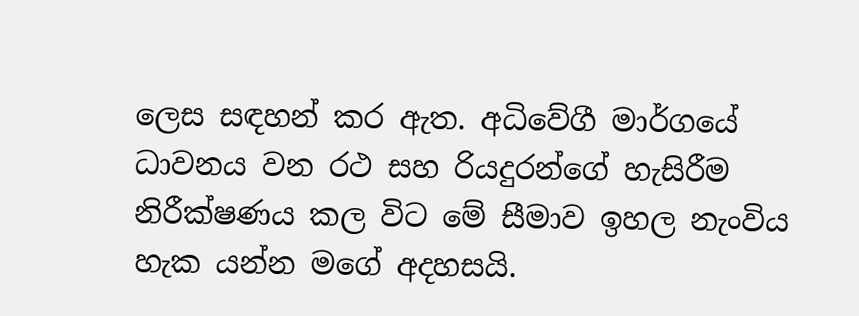ලෙස සඳහන් කර ඇත. අධිවේගී මාර්ගයේ ධාවනය වන රථ සහ රියදුරන්ගේ හැසිරීම නිරීක්ෂණය කල විට මේ සීමාව ඉහල නැංවිය හැක යන්න මගේ අදහසයි.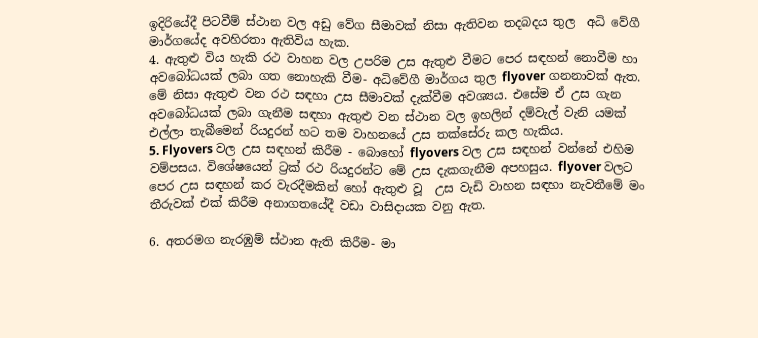ඉදිරියේදී පිටවීම් ස්ථාන වල අඩු වේග සීමාවක් නිසා ඇතිවන තදබදය තුල  අධි වේගී මාර්ගයේද අවහිරතා ඇතිවිය හැක.
4. ඇතුළු විය හැකි රථ වාහන වල උපරිම උස ඇතුළු වීමට පෙර සඳහන් නොවීම හා අවබෝධයක් ලබා ගත නොහැකි වීම- අධිවේගී මාර්ගය තුල flyover ගනනාවක් ඇත. මේ නිසා ඇතුළු වන රථ සඳහා උස සීමාවක් දැක්වීම අවශ්‍යය. එසේම ඒ උස ගැන අවබෝධයක් ලබා ගැනීම සඳහා ඇතුළු වන ස්ථාන වල ඉහලින් දම්වැල් වැනි යමක් එල්ලා තැබීමෙන් රියදුරන් හට තම වාහනයේ උස තක්සේරු කල හැකිය.
5. Flyovers වල උස සඳහන් කිරීම - බොහෝ flyovers වල උස සඳහන් වන්නේ එහිම වම්පසය. විශේෂයෙන් ට්‍රක් රථ රියදුරන්ට මේ උස දැකගැනීම අපහසුය. flyover වලට පෙර උස සඳහන් කර වැරදීමකින් හෝ ඇතුළු වූ  උස වැඩි වාහන සඳහා නැවතීමේ මං තීරුවක් එක් කිරීම අනාගතයේදී වඩා වාසිදායක වනු ඇත.

6. අතරමග නැරඹුම් ස්ථාන ඇති කිරීම- මා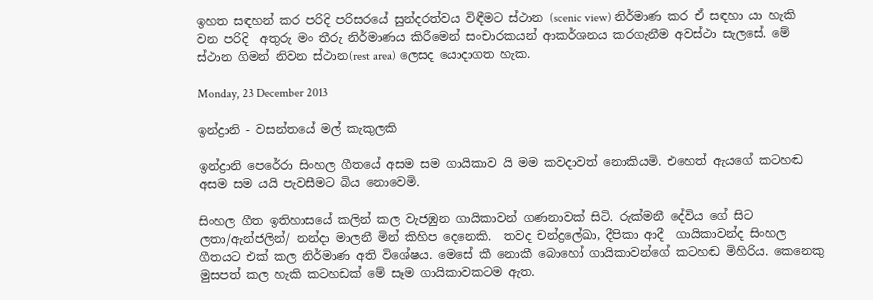ඉහත සඳහන් කර පරිදි පරිසරයේ සුන්දරත්වය විඳීමට ස්ථාන (scenic view) නිර්මාණ කර ඒ සඳහා යා හැකි වන පරිදි  අතුරු මං තීරු නිර්මාණය කිරීමෙන් සංචාරකයන් ආකර්ශනය කරගැනීම අවස්ථා සැලසේ. මේ ස්ථාන ගිමන් නිවන ස්ථාන(rest area) ලෙසද යොදාගත හැක.

Monday, 23 December 2013

ඉන්ද්‍රානි - වසන්තයේ මල් කැකුලකි

ඉන්ද්‍රානි පෙරේරා සිංහල ගීතයේ අසම සම ගායිකාව යි මම කවදාවත් නොකියමි. එහෙත් ඇයගේ කටහඬ අසම සම යයි පැවසීමට බිය නොවෙමි.

සිංහල ගීත ඉතිහාසයේ කලින් කල වැජඹුන ගායිකාවන් ගණනාවක් සිටි. රුක්මනී දේවිය ගේ සිට ලතා/ඇන්ජලින්/ නන්දා මාලනී මින් කිහිප දෙනෙකි.  තවද චන්ද්‍රලේඛා, දීපිකා ආදී  ගායිකාවන්ද සිංහල ගීතයට එක් කල නිර්මාණ අති විශේෂය. මෙසේ කී නොකී බොහෝ ගායිකාවන්ගේ කටහඬ මිහිරිය. කෙනෙකු මුසපත් කල හැකි කටහඩක් මේ සෑම ගායිකාවකටම ඇත.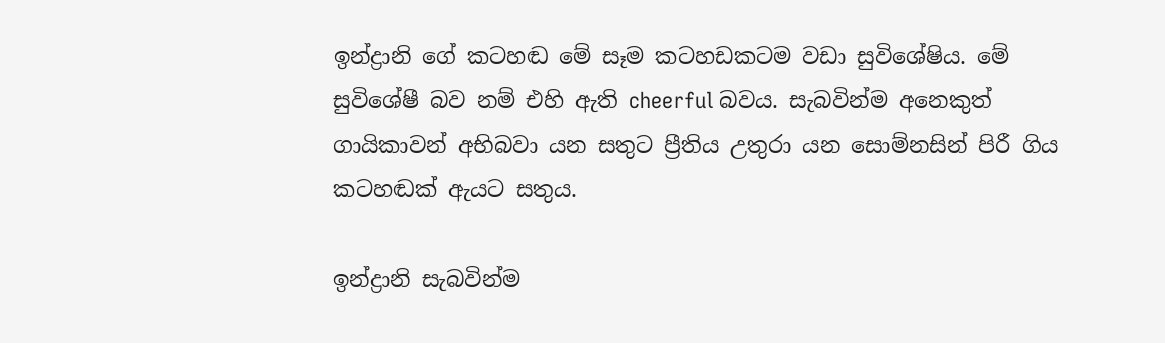ඉන්ද්‍රානි ගේ කටහඬ මේ සෑම කටහඩකටම වඩා සුවිශේෂිය. මේ සුවිශේෂී බව නම් එහි ඇති cheerful බවය. සැබවින්ම අනෙකුත් ගායිකාවන් අභිබවා යන සතුට ප්‍රීතිය උතුරා යන සොම්නසින් පිරී ගිය කටහඬක් ඇයට සතුය.

ඉන්ද්‍රානි සැබවින්ම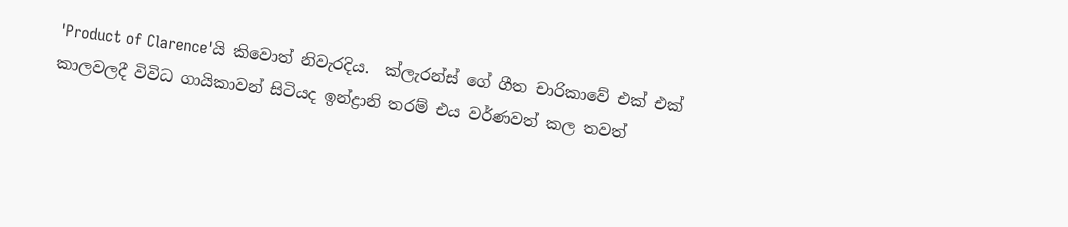'Product of Clarence'යි කිවොත් නිවැරදිය.  ක්ලැරන්ස් ගේ ගීත චාරිකාවේ එක් එක් කාලවලදී විවිධ ගායිකාවන් සිටියද ඉන්ද්‍රානි තරම් එය වර්ණවත් කල තවත්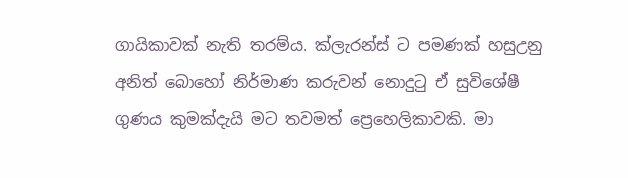ගායිකාවක් නැති තරම්ය. ක්ලැරන්ස් ට පමණක් හසුඋනු අනිත් බොහෝ නිර්මාණ කරුවන් නොදුටු ඒ සුවිශේෂී ගුණය කුමක්දැයි මට තවමත් ප්‍රෙහෙලිකාවකි. මා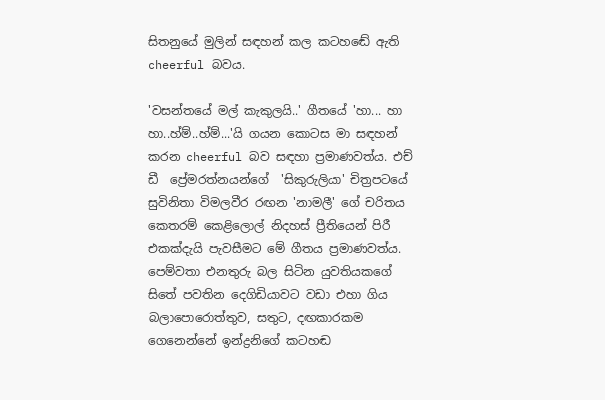සිතනුයේ මුලින් සඳහන් කල කටහඬේ ඇති cheerful බවය.

'වසන්තයේ මල් කැකුලයි..' ගීතයේ 'හා... හා හා..හ්ම්..හ්ම්...'යි ගයන කොටස මා සඳහන් කරන cheerful බව සඳහා ප්‍රමාණවත්ය. එච් ඩී  ප්‍රේමරත්නයන්ගේ  'සිකුරුලියා' චිත්‍රපටයේ සුවිනිතා විමලවීර රඟන 'නාමලී' ගේ චරිතය කෙතරම් කෙළිලොල් නිදහස් ප්‍රීතියෙන් පිරී එකක්දැයි පැවසීමට මේ ගීතය ප්‍රමාණවත්ය. පෙම්වතා එනතුරු බල සිටින යුවතියකගේ සිතේ පවතින දෙගිඩියාවට වඩා එහා ගිය බලාපොරොත්තුව, සතුට, දඟකාරකම ගෙනෙන්නේ ඉන්ද්‍රනිගේ කටහඬ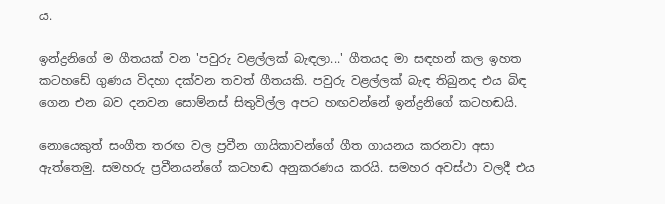ය.

ඉන්ද්‍රනිගේ ම ගීතයක් වන 'පවුරු වළල්ලක් බැඳලා...' ගීතයද මා සඳහන් කල ඉහත කටහඩේ ගුණය විදහා දක්වන තවත් ගීතයකි. පවුරු වළල්ලක් බැඳ තිබුනද එය බිඳ ගෙන එන බව දනවන සොම්නස් සිතුවිල්ල අපට හඟවන්නේ ඉන්ද්‍රනිගේ කටහඬයි.

නොයෙකුත් සංගීත තරඟ වල ප්‍රවීන ගායිකාවන්ගේ ගීත ගායනය කරනවා අසා ඇත්තෙමු. සමහරු ප්‍රවීනයන්ගේ කටහඬ අනුකරණය කරයි. සමහර අවස්ථා වලදී එය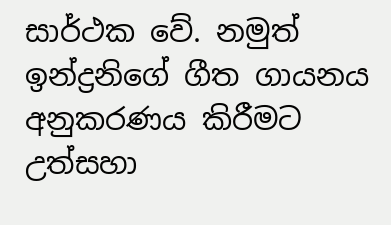සාර්ථක වේ. නමුත් ඉන්ද්‍රනිගේ ගීත ගායනය අනුකරණය කිරීමට උත්සහා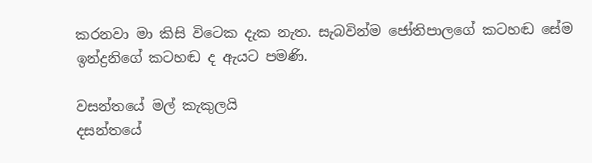කරනවා මා කිසි විටෙක දැක නැත. සැබවින්ම ජෝතිපාලගේ කටහඬ සේම ඉන්ද්‍රනිගේ කටහඬ ද ඇයට පමණි.

වසන්තයේ මල් කැකුලයි
දසන්තයේ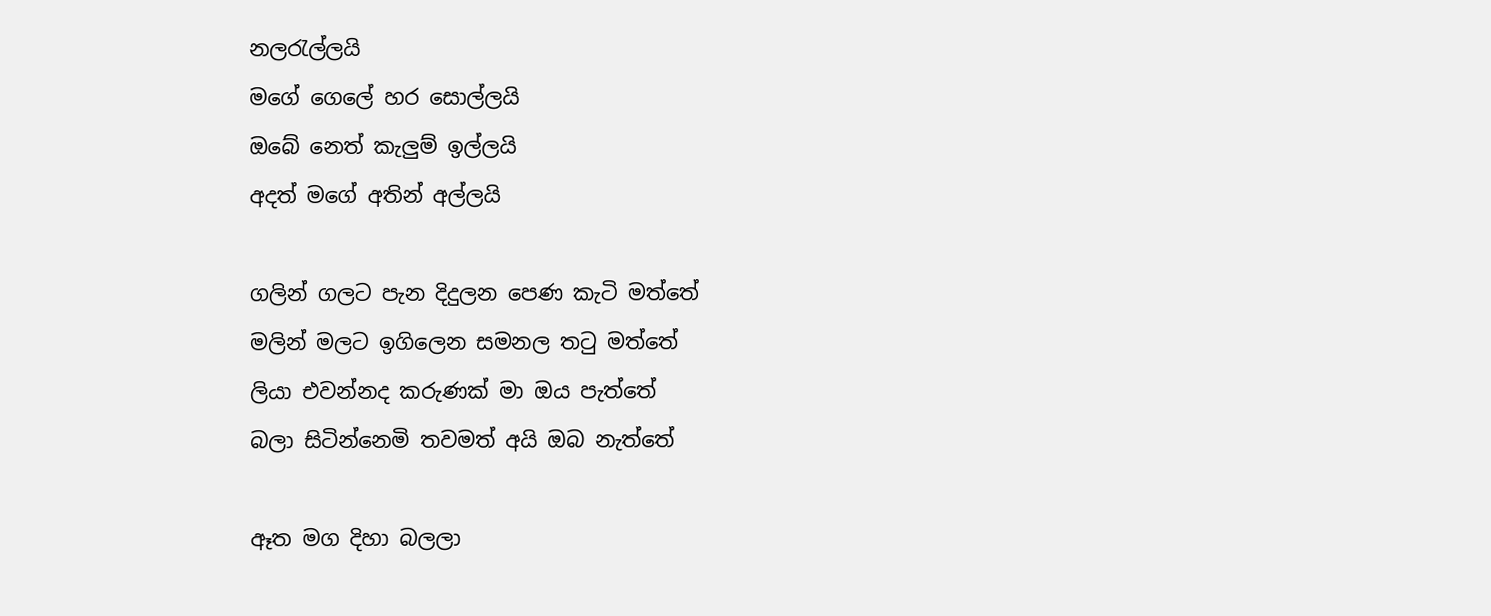නලරැල්ලයි
මගේ ගෙලේ හර සොල්ලයි
ඔබේ නෙත් කැලුම් ඉල්ලයි
අදත් මගේ අතින් අල්ලයි

ගලින් ගලට පැන දිදුලන පෙණ කැටි මත්තේ
මලින් මලට ඉගිලෙන සමනල තටු මත්තේ
ලියා එවන්නද කරුණක් මා ඔය පැත්තේ
බලා සිටින්නෙමි තවමත් අයි ඔබ නැත්තේ

ඈත මග දිහා බලලා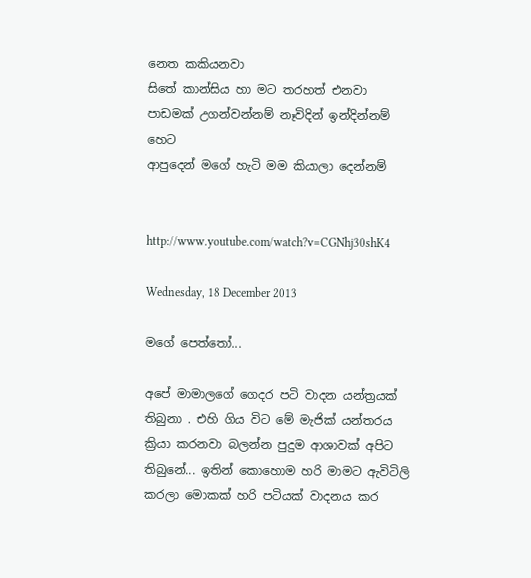නෙත කකියනවා
සිතේ කාන්සිය හා මට තරහත් එනවා
පාඩමක් උගන්වන්නම් නෑවිදින් ඉන්දින්නම් හෙට
ආපුදෙන් මගේ හැටි මම කියාලා දෙන්නම්


http://www.youtube.com/watch?v=CGNhj30shK4

Wednesday, 18 December 2013

මගේ පෙත්තෝ...

අපේ මාමාලගේ ගෙදර පටි වාදන යන්ත්‍රයක් තිබුනා . එහි ගිය විට මේ මැජික් යන්තරය ක්‍රියා කරනවා බලන්න පුදුම ආශාවක් අපිට තිබුනේ... ඉතින් කොහොම හරි මාමට ඇවිටිලි කරලා මොකක් හරි පටියක් වාදනය කර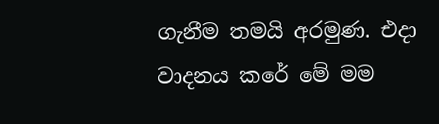ගැනීම තමයි අරමුණ. එදා වාදනය කරේ මේ මම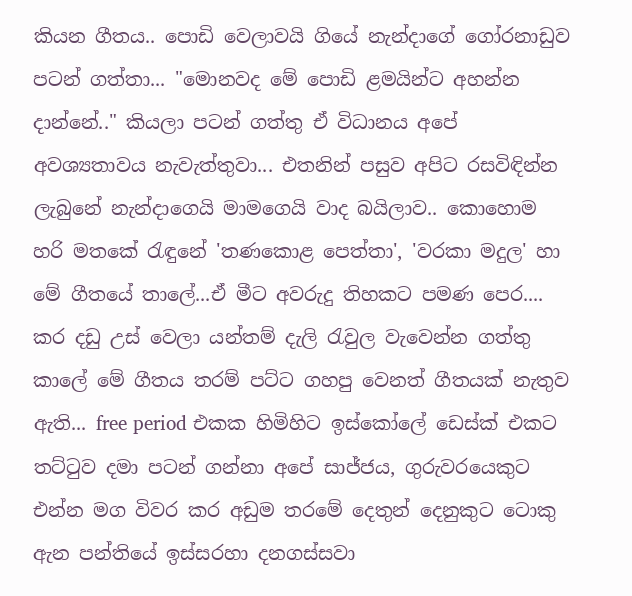කියන ගීතය.. පොඩි වෙලාවයි ගියේ නැන්දාගේ ගෝරනාඩුව පටන් ගත්තා... "මොනවද මේ පොඩි ළමයින්ට අහන්න දාන්නේ.." කියලා පටන් ගත්තු ඒ විධානය අපේ අවශ්‍යතාවය නැවැත්තුවා... එතනින් පසුව අපිට රසවිඳින්න ලැබුනේ නැන්දාගෙයි මාමගෙයි වාද බයිලාව.. කොහොම හරි මතකේ රැඳුනේ 'තණකොළ පෙත්තා', 'වරකා මදුල' හා මේ ගීතයේ තාලේ...ඒ මීට අවරුදු තිහකට පමණ පෙර....
කර දඩු උස් වෙලා යන්තම් දැලි රැවුල වැවෙන්න ගත්තු කාලේ මේ ගීතය තරම් පට්ට ගහපු වෙනත් ගීතයක් නැතුව ඇති... free period එකක හිමිහිට ඉස්කෝලේ ඩෙස්ක් එකට තට්ටුව දමා පටන් ගන්නා අපේ සාජ්ජය, ගුරුවරයෙකුට එන්න මග විවර කර අඩුම තරමේ දෙතුන් දෙනුකුට ටොකු ඇන පන්තියේ ඉස්සරහා දනගස්සවා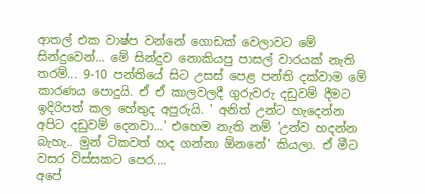ආතල් එක වාෂ්ප වන්නේ ගොඩක් වෙලාවට මේ සින්දුවෙන්... මේ සින්දුව නොකියපු පාසල් වාරයක් නැති තරම්... 9-10 පන්තියේ සිට උසස් පෙළ පන්ති දක්වාම මේ කාරණය පොදුයි. ඒ ඒ කාලවලදී ගුරුවරු දඩුවම් දීමට ඉදිරිපත් කල හේතුද අපුරුයි. ' අනිත් උන්ට හැදෙන්න අපිට දඩුවම් දෙනවා...' එහෙම නැති නම් 'උන්ව හදන්න බැහැ.. මුන් ටිකවත් හද ගන්නා ඕනනේ' කියලා. ඒ මීට වසර විස්සකට පෙර....
අපේ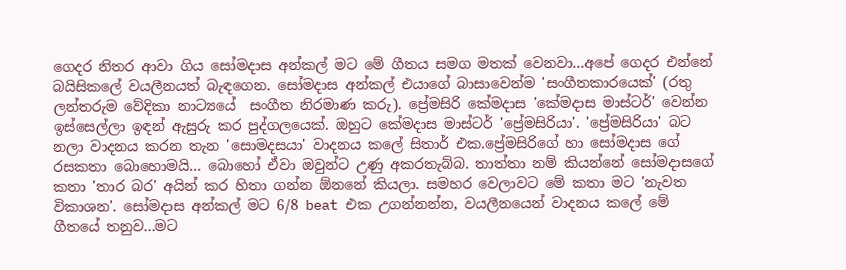ගෙදර නිතර ආවා ගිය සෝමදාස අන්කල් මට මේ ගීතය සමග මතක් වෙනවා...අපේ ගෙදර එන්නේ බයිසිකලේ වයලීනයත් බැඳගෙන. සෝමදාස අන්කල් එයාගේ බාසාවෙන්ම 'සංගීතකාරයෙක්' (රතු ලන්තරුම වේදිකා නාට්‍යයේ  සංගීත නිරමාණ කරු). ප්‍රේමසිරි කේමදාස 'කේමදාස මාස්ටර්' වෙන්න ඉස්සෙල්ලා ඉඳන් ඇසුරු කර පුද්ගලයෙක්. ඔහුට කේමදාස මාස්ටර් 'ප්‍රේමසිරියා'. 'ප්‍රේමසිරියා' බට නලා වාදනය කරන තැන 'සොමදසයා' වාදනය කලේ සිතාර් එක.ප්‍රේමසිරිගේ හා සෝමදාස ගේ රසකතා බොහොමයි... බොහෝ ඒවා ඔවුන්ට උණු අකරතැබ්බ. තාත්තා නම් කියන්නේ සෝමදාසගේ කතා 'තාර බර' අයින් කර හිතා ගන්න ඕනනේ කියලා. සමහර වෙලාවට මේ කතා මට 'නැවත විකාශන'. සෝමදාස අන්කල් මට 6/8 beat එක උගන්නන්න, වයලීනයෙන් වාදනය කලේ මේ ගීතයේ තනුව...මට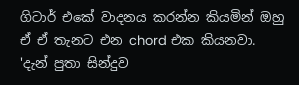ගිටාර් එකේ වාදනය කරන්න කියමින් ඔහු ඒ ඒ තැනට එන chord එක කියනවා. 'දැන් පුතා සින්දුව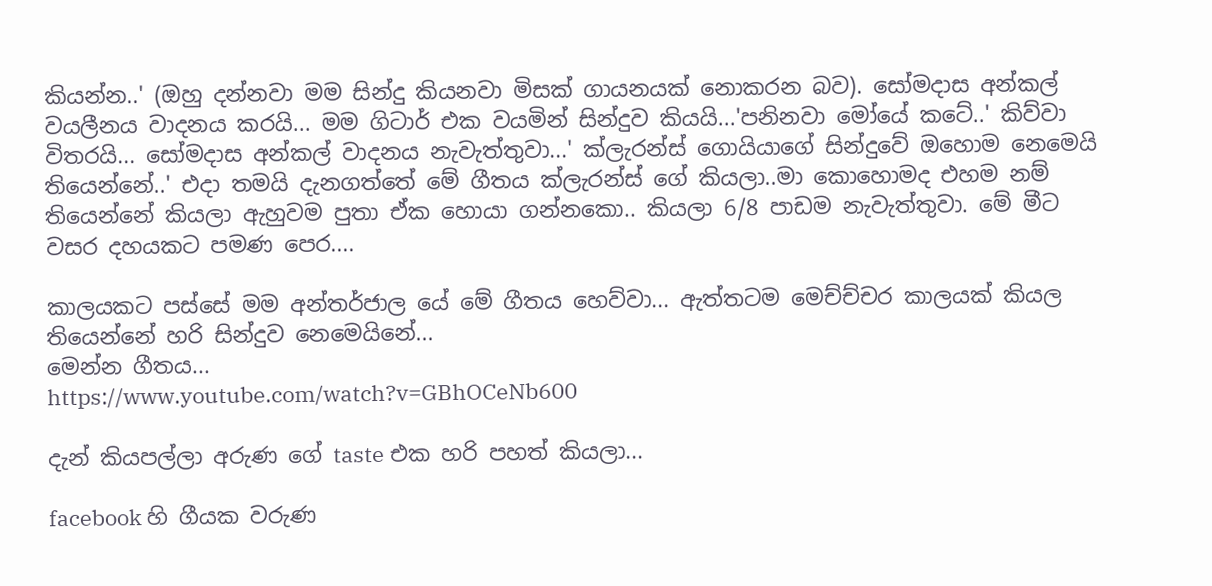කියන්න..' (ඔහු දන්නවා මම සින්දු කියනවා මිසක් ගායනයක් නොකරන බව). සෝමදාස අන්කල් වයලීනය වාදනය කරයි... මම ගිටාර් එක වයමින් සින්දුව කියයි...'පනිනවා මෝයේ කටේ..' කිව්වා විතරයි... සෝමදාස අන්කල් වාදනය නැවැත්තුවා...' ක්ලැරන්ස් ගොයියාගේ සින්දුවේ ඔහොම නෙමෙයි තියෙන්නේ..' එදා තමයි දැනගත්තේ මේ ගීතය ක්ලැරන්ස් ගේ කියලා..මා කොහොමද එහම නම් තියෙන්නේ කියලා ඇහුවම පුතා ඒක හොයා ගන්නකො.. කියලා 6/8 පාඩම නැවැත්තුවා. මේ මීට වසර දහයකට පමණ පෙර....

කාලයකට පස්සේ මම අන්තර්ජාල යේ මේ ගීතය හෙව්වා... ඇත්තටම මෙච්ච්චර කාලයක් කියල තියෙන්නේ හරි සින්දුව නෙමෙයිනේ...
මෙන්න ගීතය...
https://www.youtube.com/watch?v=GBhOCeNb600

දැන් කියපල්ලා අරුණ ගේ taste එක හරි පහත් කියලා...

facebook හි ගීයක වරුණ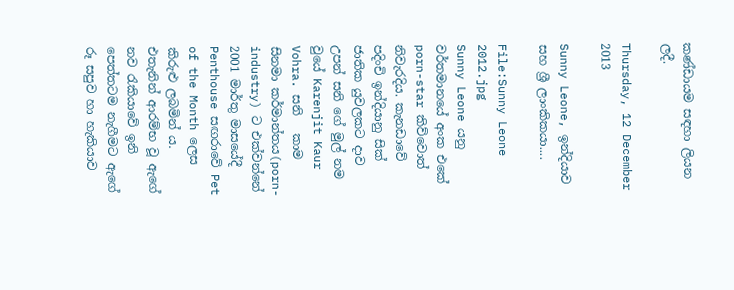කණ්ඩායම සඳහා ලියන ලදී.

Thursday, 12 December 2013

Sunny Leone, ඉන්දියාව සහ ශ්‍රී ලාංකිකයා....

File:Sunny Leone 2012.jpg
Sunny Leone යනු වර්තමානයේ අංක එකේ porn-star කිව්වොත් නිවැරදිය. කැනඩාවේ පදිංචි ඉන්දියානු සික් ජාතික යුවලකට දාව උපන් සනි ගේ මුල් නම වුයේ Karenjit Kaur Vohra. සනි   කාම සිනමා කර්මාන්තය(porn- industry) ට එක්වන්නේ 2001 මාර්තු මාසයේදී  Penthouse සඟරාවේ Pet of the Month ලෙස කිරුළු ලබමින් ය. එතැනින් ආරම්භ වූ ඇගේ නව රැකියාවේ ඉනි පෙත්තටම නැගීමට ඇගේ රූ සපුව හා හැකියාව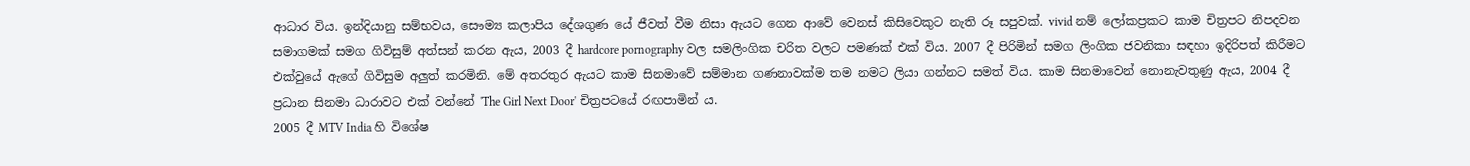ආධාර විය. ඉන්දියානු සම්භවය, සෞම්‍ය කලාපිය දේශගුණ යේ ජීවත් වීම නිසා ඇයට ගෙන ආවේ වෙනස් කිසිවෙකුට නැති රූ සපුවක්. vivid නම් ලෝකප්‍රකට කාම චිත්‍රපට නිපදවන සමාගමක් සමග ගිවිසුම් අත්සන් කරන ඇය, 2003 දී hardcore pornography වල සමලිංගික චරිත වලට පමණක් එක් විය. 2007 දී පිරිමින් සමග ලිංගික ජවනිකා සඳහා ඉදිරිපත් කිරීමට එක්වුයේ ඇගේ ගිවිසුම අලුත් කරමිනි. මේ අතරතුර ඇයට කාම සිනමාවේ සම්මාන ගණනාවක්ම තම නමට ලියා ගන්නට සමත් විය. කාම සිනමාවෙන් නොනැවතුණු ඇය, 2004 දී ප්‍රධාන සිනමා ධාරාවට එක් වන්නේ 'The Girl Next Door' චිත්‍රපටයේ රඟපාමින් ය.
2005 දී MTV India හි විශේෂ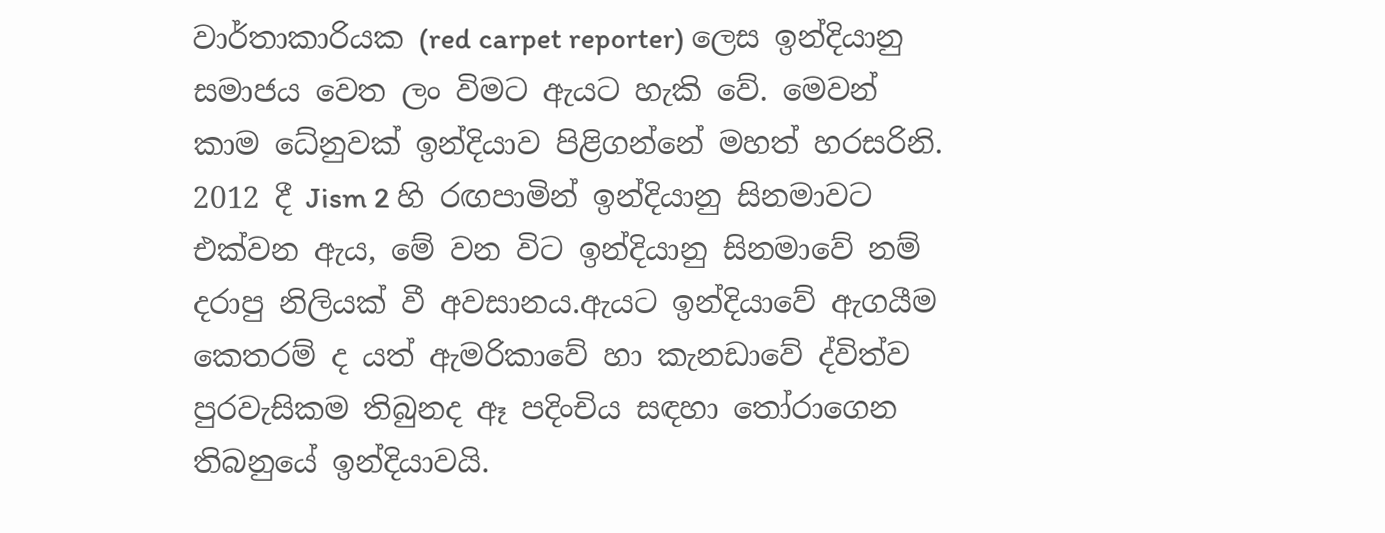වාර්තාකාරියක (red carpet reporter) ලෙස ඉන්දියානු සමාජය වෙත ලං විමට ඇයට හැකි වේ. මෙවන් කාම ධේනුවක් ඉන්දියාව පිළිගන්නේ මහත් හරසරිනි. 2012 දී Jism 2 හි රඟපාමින් ඉන්දියානු සිනමාවට එක්වන ඇය, මේ වන විට ඉන්දියානු සිනමාවේ නම් දරාපු නිලියක් වී අවසානය.ඇයට ඉන්දියාවේ ඇගයීම කෙතරම් ද යත් ඇමරිකාවේ හා කැනඩාවේ ද්විත්ව පුරවැසිකම තිබුනද ඈ පදිංචිය සඳහා තෝරාගෙන තිබනුයේ ඉන්දියාවයි.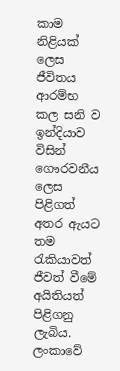කාම නිළියක් ලෙස ජීවිතය ආරම්භ කල සනි ව ඉන්දියාව විසින් ගෞරවනීය ලෙස පිළිගත් අතර ඇයට තම රැකියාවත් ජීවත් වීමේ අයිතියත් පිළිගනු ලැබිය. ලංකාවේ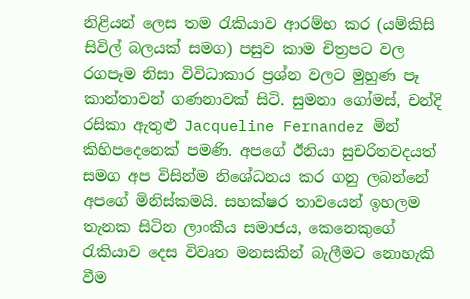නිළියන් ලෙස තම රැකියාව ආරම්භ කර (යම්කිසි සිවිල් බලයක් සමග) පසුව කාම චිත්‍රපට වල රගපෑම නිසා විවිධාකාර ප්‍රශ්න වලට මුහුණ පෑ කාන්තාවන් ගණනාවක් සිටි. සුමනා ගෝමස්, චන්දි රසිකා ඇතුළු Jacqueline Fernandez මින් කිහිපදෙනෙක් පමණි. අපගේ ඊනියා සුචරිතවදයත් සමග අප විසින්ම නිශේධනය කර ගනු ලබන්නේ අපගේ මිනිස්කමයි. සහක්ෂර තාවයෙන් ඉහලම තැනක සිටින ලාංකීය සමාජය, කෙනෙකුගේ රැකියාව දෙස විවෘත මනසකින් බැලීමට නොහැකි වීම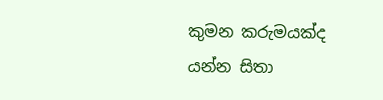කුමන කරුමයක්ද යන්න සිතා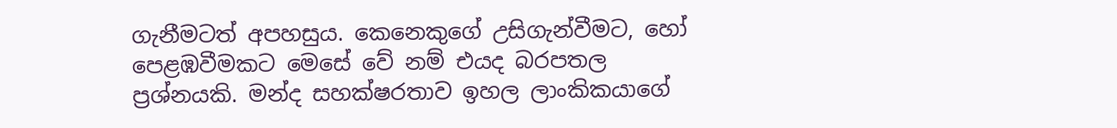ගැනීමටත් අපහසුය. කෙනෙකුගේ උසිගැන්වීමට, හෝ පෙළඹවීමකට මෙසේ වේ නම් එයද බරපතල ප්‍රශ්නයකි. මන්ද සහක්ෂරතාව ඉහල ලාංකිකයාගේ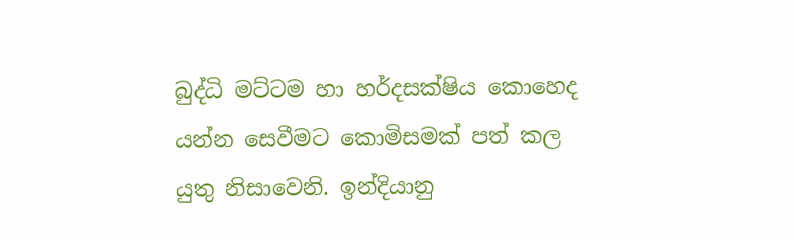බුද්ධි මට්ටම හා හර්දසක්ෂිය කොහෙද යන්න සෙවීමට කොමිසමක් පත් කල යුතු නිසාවෙනි. ඉන්දියානු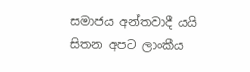සමාජය අන්තවාදී යයි සිතන අපට ලාංකීය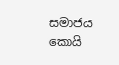සමාජය කොයි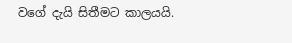වගේ දැයි සිතීමට කාලයයි.